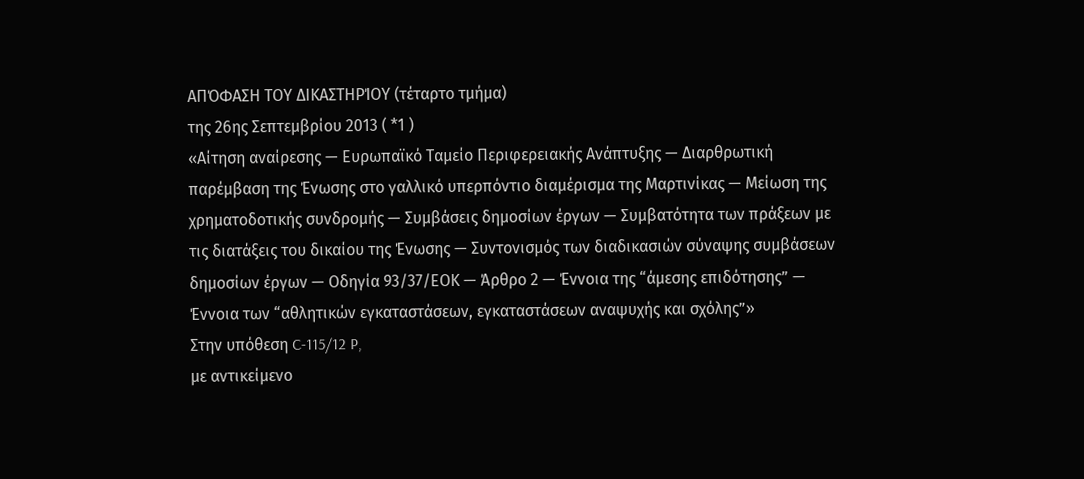ΑΠΌΦΑΣΗ ΤΟΥ ΔΙΚΑΣΤΗΡΊΟΥ (τέταρτο τμήμα)
της 26ης Σεπτεμβρίου 2013 ( *1 )
«Αίτηση αναίρεσης — Ευρωπαϊκό Ταμείο Περιφερειακής Ανάπτυξης — Διαρθρωτική παρέμβαση της Ένωσης στο γαλλικό υπερπόντιο διαμέρισμα της Μαρτινίκας — Μείωση της χρηματοδοτικής συνδρομής — Συμβάσεις δημοσίων έργων — Συμβατότητα των πράξεων με τις διατάξεις του δικαίου της Ένωσης — Συντονισμός των διαδικασιών σύναψης συμβάσεων δημοσίων έργων — Οδηγία 93/37/ΕΟΚ — Άρθρο 2 — Έννοια της “άμεσης επιδότησης” — Έννοια των “αθλητικών εγκαταστάσεων, εγκαταστάσεων αναψυχής και σχόλης”»
Στην υπόθεση C‑115/12 P,
με αντικείμενο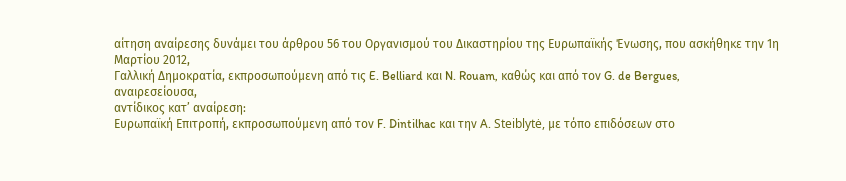αίτηση αναίρεσης δυνάμει του άρθρου 56 του Οργανισμού του Δικαστηρίου της Ευρωπαϊκής Ένωσης, που ασκήθηκε την 1η Μαρτίου 2012,
Γαλλική Δημοκρατία, εκπροσωπούμενη από τις E. Belliard και N. Rouam, καθώς και από τον G. de Bergues,
αναιρεσείουσα,
αντίδικος κατ’ αναίρεση:
Ευρωπαϊκή Επιτροπή, εκπροσωπούμενη από τον F. Dintilhac και την A. Steiblytė, με τόπο επιδόσεων στο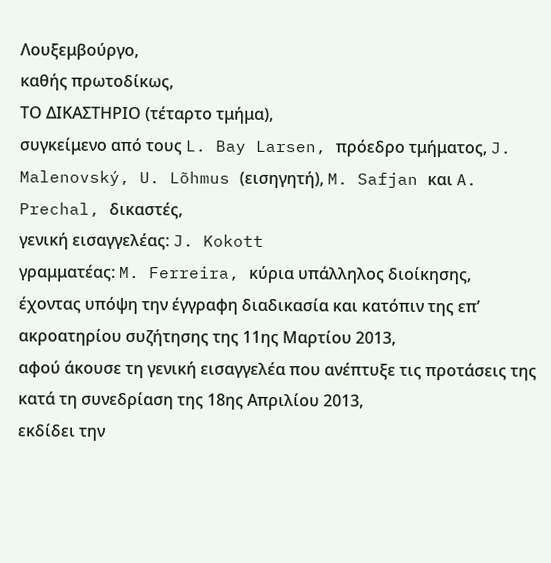Λουξεμβούργο,
καθής πρωτοδίκως,
ΤΟ ΔΙΚΑΣΤΗΡΙΟ (τέταρτο τμήμα),
συγκείμενο από τους L. Bay Larsen, πρόεδρο τμήματος, J. Malenovský, U. Lõhmus (εισηγητή), M. Safjan και A. Prechal, δικαστές,
γενική εισαγγελέας: J. Kokott
γραμματέας: M. Ferreira, κύρια υπάλληλος διοίκησης,
έχοντας υπόψη την έγγραφη διαδικασία και κατόπιν της επ’ ακροατηρίου συζήτησης της 11ης Μαρτίου 2013,
αφού άκουσε τη γενική εισαγγελέα που ανέπτυξε τις προτάσεις της κατά τη συνεδρίαση της 18ης Απριλίου 2013,
εκδίδει την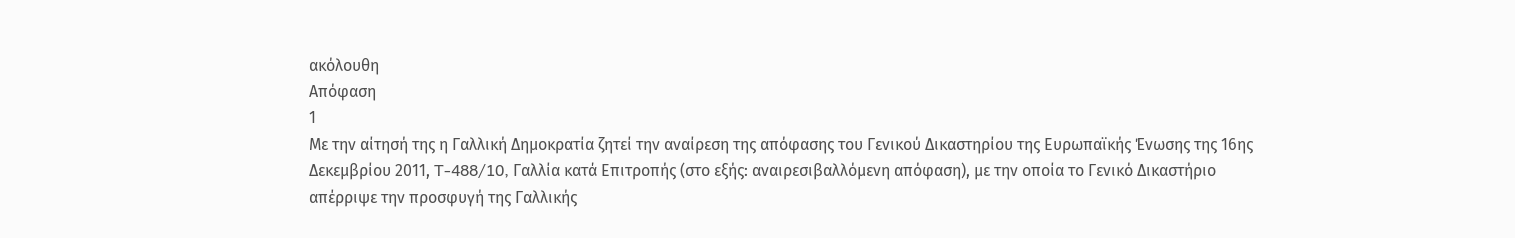ακόλουθη
Απόφαση
1
Με την αίτησή της η Γαλλική Δημοκρατία ζητεί την αναίρεση της απόφασης του Γενικού Δικαστηρίου της Ευρωπαϊκής Ένωσης της 16ης Δεκεμβρίου 2011, T‑488/10, Γαλλία κατά Επιτροπής (στο εξής: αναιρεσιβαλλόμενη απόφαση), με την οποία το Γενικό Δικαστήριο απέρριψε την προσφυγή της Γαλλικής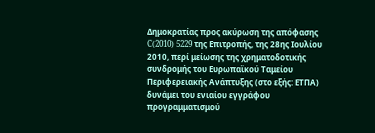Δημοκρατίας προς ακύρωση της απόφασης C(2010) 5229 της Επιτροπής, της 28ης Ιουλίου 2010, περί μείωσης της χρηματοδοτικής συνδρομής του Ευρωπαϊκού Ταμείου Περιφερειακής Ανάπτυξης (στο εξής: ΕΤΠΑ) δυνάμει του ενιαίου εγγράφου προγραμματισμού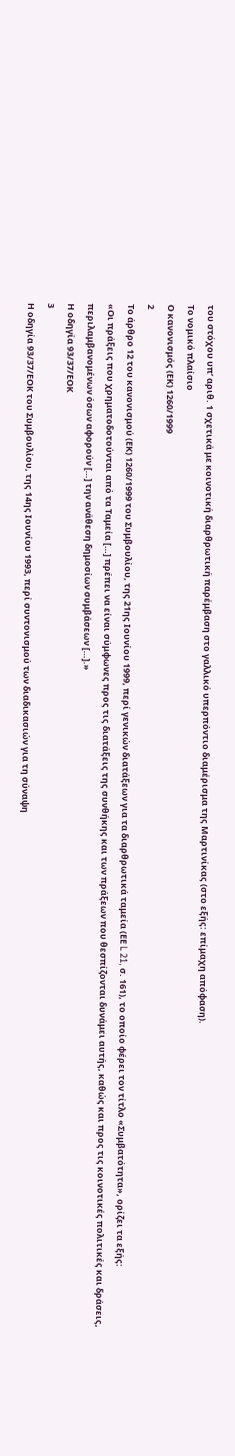του στόχου υπ’ αριθ. 1 σχετικά με κοινοτική διαρθρωτική παρέμβαση στο γαλλικό υπερπόντιο διαμέρισμα της Μαρτινίκας (στο εξής: επίμαχη απόφαση).
Το νομικό πλαίσιο
Ο κανονισμός (ΕΚ) 1260/1999
2
Το άρθρο 12 του κανονισμού (ΕΚ) 1260/1999 του Συμβουλίου, της 21ης Ιουνίου 1999, περί γενικών διατάξεων για τα διαρθρωτικά ταμεία (ΕΕ L 21, σ. 161), το οποίο φέρει τον τίτλο «Συμβατότητα», ορίζει τα εξής:
«Οι πράξεις που χρηματοδοτούνται από τα Ταμεία […] πρέπει να είναι σύμφωνες προς τις διατάξεις της συνθήκης και των πράξεων που θεσπίζονται δυνάμει αυτής, καθώς και προς τις κοινοτικές πολιτικές και δράσεις, περιλαμβανομένων όσων αφορούν […] την ανάθεση δημοσίων συμβάσεων […].»
Η οδηγία 93/37/ΕΟΚ
3
Η οδηγία 93/37/ΕΟΚ του Συμβουλίου, της 14ης Ιουνίου 1993, περί συντονισμού των διαδικασιών για τη σύναψη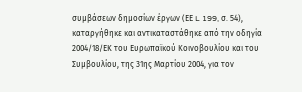συμβάσεων δημοσίων έργων (ΕΕ L 199, σ. 54), καταργήθηκε και αντικαταστάθηκε από την οδηγία 2004/18/ΕΚ του Ευρωπαϊκού Κοινοβουλίου και του Συμβουλίου, της 31ης Μαρτίου 2004, για τον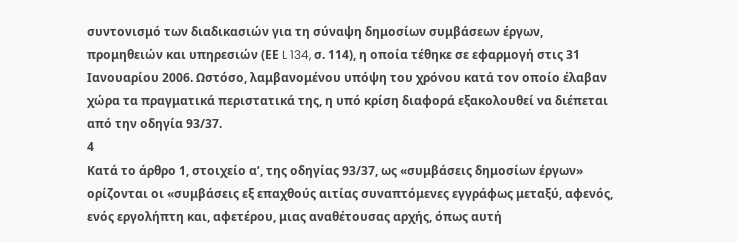συντονισμό των διαδικασιών για τη σύναψη δημοσίων συμβάσεων έργων, προμηθειών και υπηρεσιών (ΕΕ L 134, σ. 114), η οποία τέθηκε σε εφαρμογή στις 31 Ιανουαρίου 2006. Ωστόσο, λαμβανομένου υπόψη του χρόνου κατά τον οποίο έλαβαν χώρα τα πραγματικά περιστατικά της, η υπό κρίση διαφορά εξακολουθεί να διέπεται από την οδηγία 93/37.
4
Κατά το άρθρο 1, στοιχείο αʹ, της οδηγίας 93/37, ως «συμβάσεις δημοσίων έργων» ορίζονται οι «συμβάσεις εξ επαχθούς αιτίας συναπτόμενες εγγράφως μεταξύ, αφενός, ενός εργολήπτη και, αφετέρου, μιας αναθέτουσας αρχής, όπως αυτή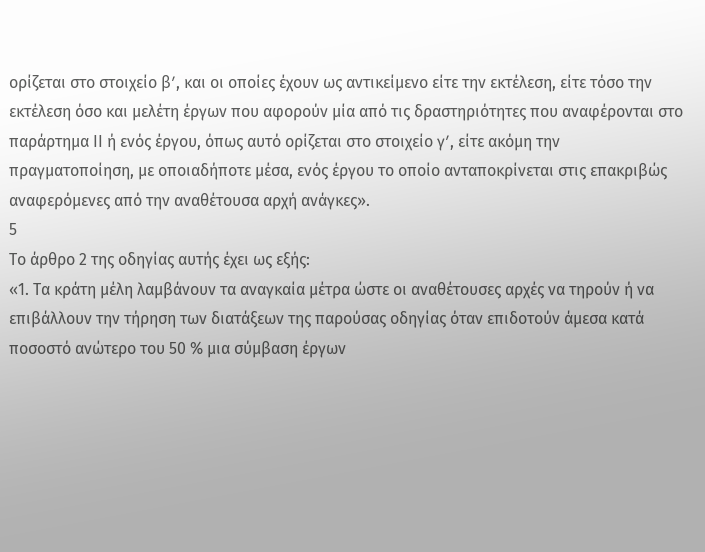ορίζεται στο στοιχείο βʹ, και οι οποίες έχουν ως αντικείμενο είτε την εκτέλεση, είτε τόσο την εκτέλεση όσο και μελέτη έργων που αφορούν μία από τις δραστηριότητες που αναφέρονται στο παράρτημα ΙΙ ή ενός έργου, όπως αυτό ορίζεται στο στοιχείο γʹ, είτε ακόμη την πραγματοποίηση, με οποιαδήποτε μέσα, ενός έργου το οποίο ανταποκρίνεται στις επακριβώς αναφερόμενες από την αναθέτουσα αρχή ανάγκες».
5
Το άρθρο 2 της οδηγίας αυτής έχει ως εξής:
«1. Τα κράτη μέλη λαμβάνουν τα αναγκαία μέτρα ώστε οι αναθέτουσες αρχές να τηρούν ή να επιβάλλουν την τήρηση των διατάξεων της παρούσας οδηγίας όταν επιδοτούν άμεσα κατά ποσοστό ανώτερο του 50 % μια σύμβαση έργων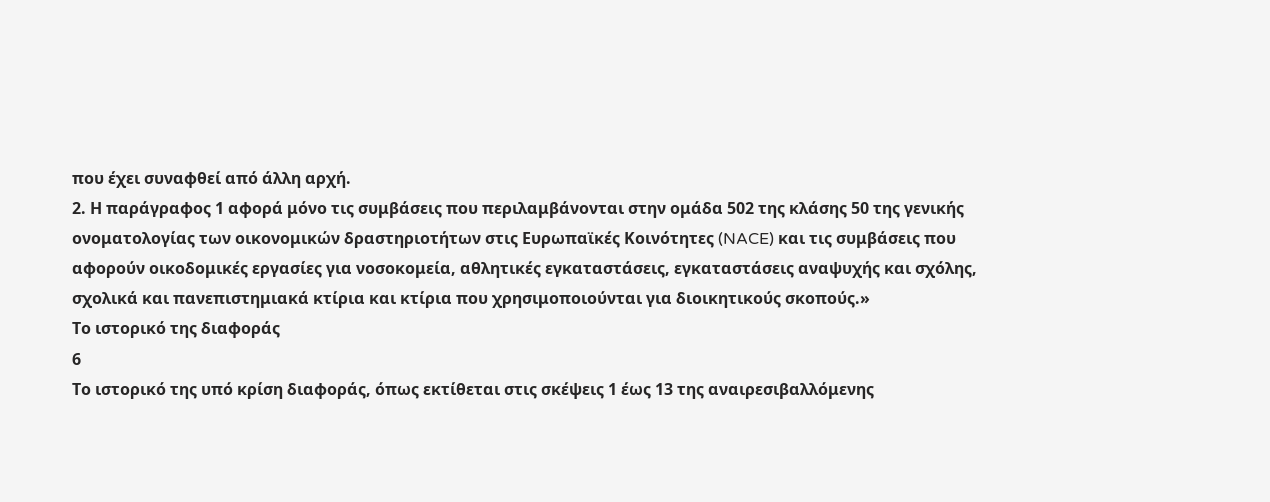που έχει συναφθεί από άλλη αρχή.
2. Η παράγραφος 1 αφορά μόνο τις συμβάσεις που περιλαμβάνονται στην ομάδα 502 της κλάσης 50 της γενικής ονοματολογίας των οικονομικών δραστηριοτήτων στις Ευρωπαϊκές Κοινότητες (NACE) και τις συμβάσεις που αφορούν οικοδομικές εργασίες για νοσοκομεία, αθλητικές εγκαταστάσεις, εγκαταστάσεις αναψυχής και σχόλης, σχολικά και πανεπιστημιακά κτίρια και κτίρια που χρησιμοποιούνται για διοικητικούς σκοπούς.»
Το ιστορικό της διαφοράς
6
Το ιστορικό της υπό κρίση διαφοράς, όπως εκτίθεται στις σκέψεις 1 έως 13 της αναιρεσιβαλλόμενης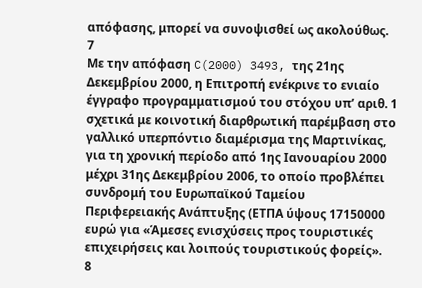απόφασης, μπορεί να συνοψισθεί ως ακολούθως.
7
Με την απόφαση C(2000) 3493, της 21ης Δεκεμβρίου 2000, η Επιτροπή ενέκρινε το ενιαίο έγγραφο προγραμματισμού του στόχου υπ’ αριθ. 1 σχετικά με κοινοτική διαρθρωτική παρέμβαση στο γαλλικό υπερπόντιο διαμέρισμα της Μαρτινίκας, για τη χρονική περίοδο από 1ης Ιανουαρίου 2000 μέχρι 31ης Δεκεμβρίου 2006, το οποίο προβλέπει συνδρομή του Ευρωπαϊκού Ταμείου Περιφερειακής Ανάπτυξης (ΕΤΠΑ ύψους 17150000 ευρώ για «Άμεσες ενισχύσεις προς τουριστικές επιχειρήσεις και λοιπούς τουριστικούς φορείς».
8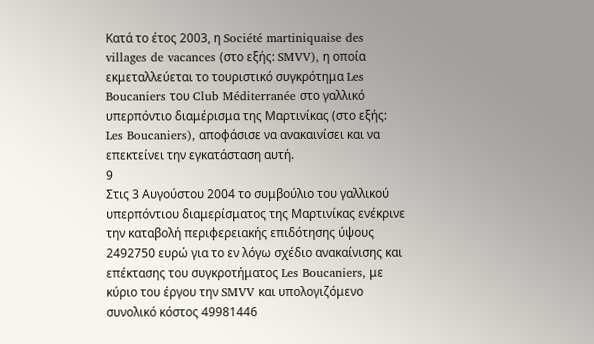Κατά το έτος 2003, η Société martiniquaise des villages de vacances (στο εξής: SMVV), η οποία εκμεταλλεύεται το τουριστικό συγκρότημα Les Boucaniers του Club Méditerranée στο γαλλικό υπερπόντιο διαμέρισμα της Μαρτινίκας (στο εξής: Les Boucaniers), αποφάσισε να ανακαινίσει και να επεκτείνει την εγκατάσταση αυτή.
9
Στις 3 Αυγούστου 2004 το συμβούλιο του γαλλικού υπερπόντιου διαμερίσματος της Μαρτινίκας ενέκρινε την καταβολή περιφερειακής επιδότησης ύψους 2492750 ευρώ για το εν λόγω σχέδιο ανακαίνισης και επέκτασης του συγκροτήματος Les Boucaniers, με κύριο του έργου την SMVV και υπολογιζόμενο συνολικό κόστος 49981446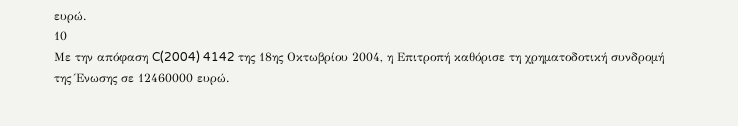ευρώ.
10
Με την απόφαση C(2004) 4142 της 18ης Οκτωβρίου 2004, η Επιτροπή καθόρισε τη χρηματοδοτική συνδρομή της Ένωσης σε 12460000 ευρώ.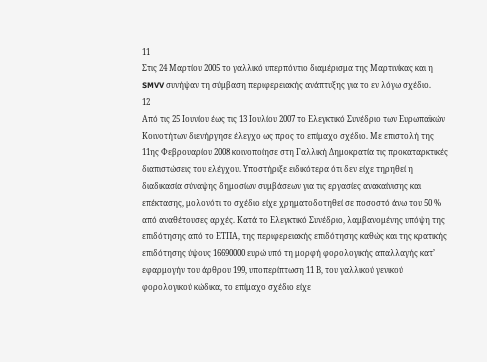11
Στις 24 Μαρτίου 2005 το γαλλικό υπερπόντιο διαμέρισμα της Μαρτινίκας και η SMVV συνήψαν τη σύμβαση περιφερειακής ανάπτυξης για το εν λόγω σχέδιο.
12
Από τις 25 Ιουνίου έως τις 13 Ιουλίου 2007 το Ελεγκτικό Συνέδριο των Ευρωπαϊκών Κοινοτήτων διενήργησε έλεγχο ως προς το επίμαχο σχέδιο. Με επιστολή της 11ης Φεβρουαρίου 2008 κοινοποίησε στη Γαλλική Δημοκρατία τις προκαταρκτικές διαπιστώσεις του ελέγχου. Υποστήριξε ειδικότερα ότι δεν είχε τηρηθεί η διαδικασία σύναψης δημοσίων συμβάσεων για τις εργασίες ανακαίνισης και επέκτασης, μολονότι το σχέδιο είχε χρηματοδοτηθεί σε ποσοστό άνω του 50 % από αναθέτουσες αρχές. Κατά το Ελεγκτικό Συνέδριο, λαμβανομένης υπόψη της επιδότησης από το ΕΤΠΑ, της περιφερειακής επιδότησης καθώς και της κρατικής επιδότησης ύψους 16690000 ευρώ υπό τη μορφή φορολογικής απαλλαγής κατ’ εφαρμογήν του άρθρου 199, υποπερίπτωση 11 Β, του γαλλικού γενικού φορολογικού κώδικα, το επίμαχο σχέδιο είχε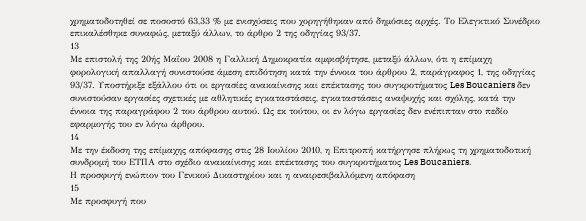χρηματοδοτηθεί σε ποσοστό 63,33 % με ενισχύσεις που χορηγήθηκαν από δημόσιες αρχές. Το Ελεγκτικό Συνέδριο επικαλέσθηκε συναφώς, μεταξύ άλλων, το άρθρο 2 της οδηγίας 93/37.
13
Με επιστολή της 20ής Μαΐου 2008 η Γαλλική Δημοκρατία αμφισβήτησε, μεταξύ άλλων, ότι η επίμαχη φορολογική απαλλαγή συνιστούσε άμεση επιδότηση κατά την έννοια του άρθρου 2, παράγραφος 1, της οδηγίας 93/37. Υποστήριξε εξάλλου ότι οι εργασίες ανακαίνισης και επέκτασης του συγκροτήματος Les Boucaniers δεν συνιστούσαν εργασίες σχετικές με αθλητικές εγκαταστάσεις, εγκαταστάσεις αναψυχής και σχόλης, κατά την έννοια της παραγράφου 2 του άρθρου αυτού. Ως εκ τούτου, οι εν λόγω εργασίες δεν ενέπιπταν στο πεδίο εφαρμογής του εν λόγω άρθρου.
14
Με την έκδοση της επίμαχης απόφασης στις 28 Ιουλίου 2010, η Επιτροπή κατήργησε πλήρως τη χρηματοδοτική συνδρομή του ΕΤΠΑ στο σχέδιο ανακαίνισης και επέκτασης του συγκροτήματος Les Boucaniers.
Η προσφυγή ενώπιον του Γενικού Δικαστηρίου και η αναιρεσιβαλλόμενη απόφαση
15
Με προσφυγή που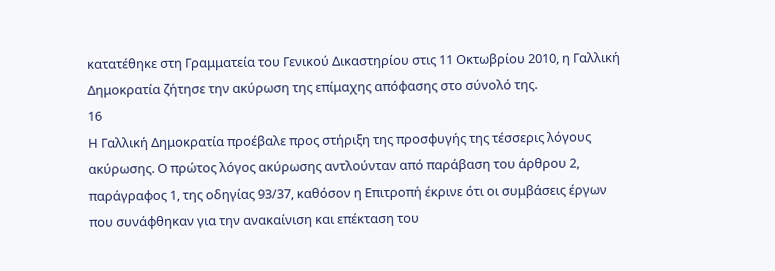κατατέθηκε στη Γραμματεία του Γενικού Δικαστηρίου στις 11 Οκτωβρίου 2010, η Γαλλική Δημοκρατία ζήτησε την ακύρωση της επίμαχης απόφασης στο σύνολό της.
16
Η Γαλλική Δημοκρατία προέβαλε προς στήριξη της προσφυγής της τέσσερις λόγους ακύρωσης. Ο πρώτος λόγος ακύρωσης αντλούνταν από παράβαση του άρθρου 2, παράγραφος 1, της οδηγίας 93/37, καθόσον η Επιτροπή έκρινε ότι οι συμβάσεις έργων που συνάφθηκαν για την ανακαίνιση και επέκταση του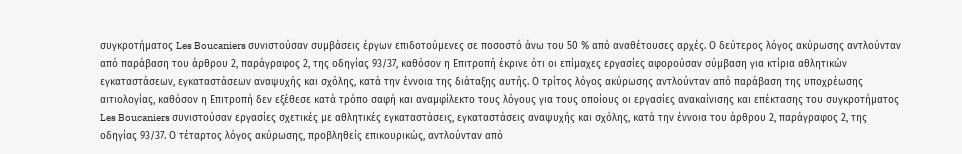συγκροτήματος Les Boucaniers συνιστούσαν συμβάσεις έργων επιδοτούμενες σε ποσοστό άνω του 50 % από αναθέτουσες αρχές. Ο δεύτερος λόγος ακύρωσης αντλούνταν από παράβαση του άρθρου 2, παράγραφος 2, της οδηγίας 93/37, καθόσον η Επιτροπή έκρινε ότι οι επίμαχες εργασίες αφορούσαν σύμβαση για κτίρια αθλητικών εγκαταστάσεων, εγκαταστάσεων αναψυχής και σχόλης, κατά την έννοια της διάταξης αυτής. Ο τρίτος λόγος ακύρωσης αντλούνταν από παράβαση της υποχρέωσης αιτιολογίας, καθόσον η Επιτροπή δεν εξέθεσε κατά τρόπο σαφή και αναμφίλεκτο τους λόγους για τους οποίους οι εργασίες ανακαίνισης και επέκτασης του συγκροτήματος Les Boucaniers συνιστούσαν εργασίες σχετικές με αθλητικές εγκαταστάσεις, εγκαταστάσεις αναψυχής και σχόλης, κατά την έννοια του άρθρου 2, παράγραφος 2, της οδηγίας 93/37. Ο τέταρτος λόγος ακύρωσης, προβληθείς επικουρικώς, αντλούνταν από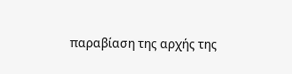παραβίαση της αρχής της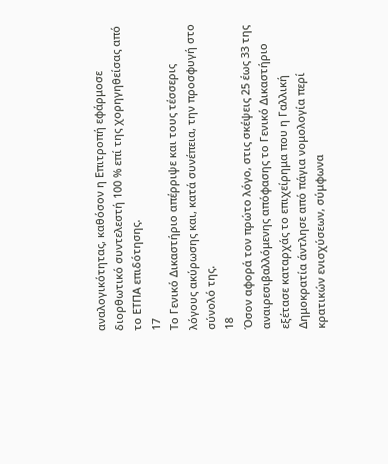αναλογικότητας, καθόσον η Επιτροπή εφάρμοσε διορθωτικό συντελεστή 100 % επί της χορηγηθείσας από το ΕΤΠΑ επιδότησης.
17
Το Γενικό Δικαστήριο απέρριψε και τους τέσσερις λόγους ακύρωσης και, κατά συνέπεια, την προσφυγή στο σύνολό της.
18
Όσον αφορά τον πρώτο λόγο, στις σκέψεις 25 έως 33 της αναιρεσιβαλλόμενης απόφασης το Γενικό Δικαστήριο εξέτασε καταρχάς το επιχείρημα που η Γαλλική Δημοκρατία άντλησε από πάγια νομολογία περί κρατικών ενισχύσεων, σύμφωνα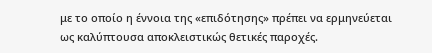με το οποίο η έννοια της «επιδότησης» πρέπει να ερμηνεύεται ως καλύπτουσα αποκλειστικώς θετικές παροχές.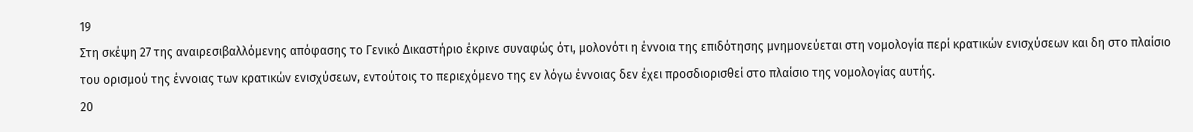19
Στη σκέψη 27 της αναιρεσιβαλλόμενης απόφασης το Γενικό Δικαστήριο έκρινε συναφώς ότι, μολονότι η έννοια της επιδότησης μνημονεύεται στη νομολογία περί κρατικών ενισχύσεων και δη στο πλαίσιο του ορισμού της έννοιας των κρατικών ενισχύσεων, εντούτοις το περιεχόμενο της εν λόγω έννοιας δεν έχει προσδιορισθεί στο πλαίσιο της νομολογίας αυτής.
20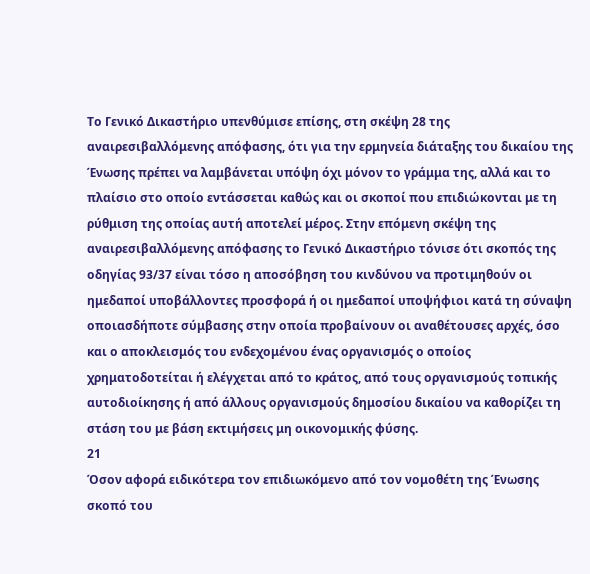Το Γενικό Δικαστήριο υπενθύμισε επίσης, στη σκέψη 28 της αναιρεσιβαλλόμενης απόφασης, ότι για την ερμηνεία διάταξης του δικαίου της Ένωσης πρέπει να λαμβάνεται υπόψη όχι μόνον το γράμμα της, αλλά και το πλαίσιο στο οποίο εντάσσεται καθώς και οι σκοποί που επιδιώκονται με τη ρύθμιση της οποίας αυτή αποτελεί μέρος. Στην επόμενη σκέψη της αναιρεσιβαλλόμενης απόφασης το Γενικό Δικαστήριο τόνισε ότι σκοπός της οδηγίας 93/37 είναι τόσο η αποσόβηση του κινδύνου να προτιμηθούν οι ημεδαποί υποβάλλοντες προσφορά ή οι ημεδαποί υποψήφιοι κατά τη σύναψη οποιασδήποτε σύμβασης στην οποία προβαίνουν οι αναθέτουσες αρχές, όσο και ο αποκλεισμός του ενδεχομένου ένας οργανισμός ο οποίος χρηματοδοτείται ή ελέγχεται από το κράτος, από τους οργανισμούς τοπικής αυτοδιοίκησης ή από άλλους οργανισμούς δημοσίου δικαίου να καθορίζει τη στάση του με βάση εκτιμήσεις μη οικονομικής φύσης.
21
Όσον αφορά ειδικότερα τον επιδιωκόμενο από τον νομοθέτη της Ένωσης σκοπό του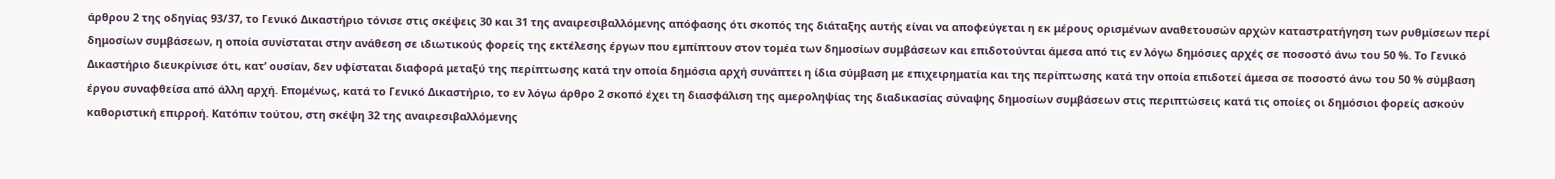άρθρου 2 της οδηγίας 93/37, το Γενικό Δικαστήριο τόνισε στις σκέψεις 30 και 31 της αναιρεσιβαλλόμενης απόφασης ότι σκοπός της διάταξης αυτής είναι να αποφεύγεται η εκ μέρους ορισμένων αναθετουσών αρχών καταστρατήγηση των ρυθμίσεων περί δημοσίων συμβάσεων, η οποία συνίσταται στην ανάθεση σε ιδιωτικούς φορείς της εκτέλεσης έργων που εμπίπτουν στον τομέα των δημοσίων συμβάσεων και επιδοτούνται άμεσα από τις εν λόγω δημόσιες αρχές σε ποσοστό άνω του 50 %. Το Γενικό Δικαστήριο διευκρίνισε ότι, κατ’ ουσίαν, δεν υφίσταται διαφορά μεταξύ της περίπτωσης κατά την οποία δημόσια αρχή συνάπτει η ίδια σύμβαση με επιχειρηματία και της περίπτωσης κατά την οποία επιδοτεί άμεσα σε ποσοστό άνω του 50 % σύμβαση έργου συναφθείσα από άλλη αρχή. Επομένως, κατά το Γενικό Δικαστήριο, το εν λόγω άρθρο 2 σκοπό έχει τη διασφάλιση της αμεροληψίας της διαδικασίας σύναψης δημοσίων συμβάσεων στις περιπτώσεις κατά τις οποίες οι δημόσιοι φορείς ασκούν καθοριστική επιρροή. Κατόπιν τούτου, στη σκέψη 32 της αναιρεσιβαλλόμενης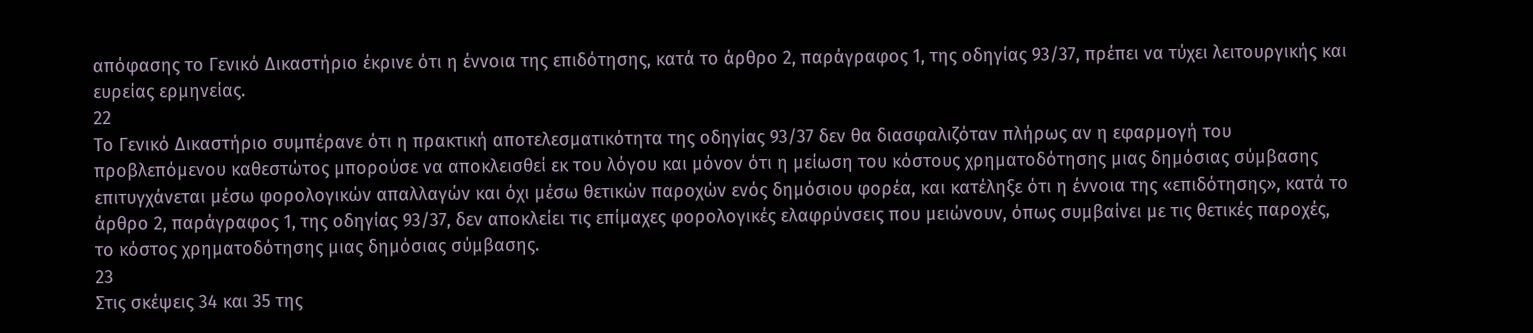απόφασης το Γενικό Δικαστήριο έκρινε ότι η έννοια της επιδότησης, κατά το άρθρο 2, παράγραφος 1, της οδηγίας 93/37, πρέπει να τύχει λειτουργικής και ευρείας ερμηνείας.
22
Το Γενικό Δικαστήριο συμπέρανε ότι η πρακτική αποτελεσματικότητα της οδηγίας 93/37 δεν θα διασφαλιζόταν πλήρως αν η εφαρμογή του προβλεπόμενου καθεστώτος μπορούσε να αποκλεισθεί εκ του λόγου και μόνον ότι η μείωση του κόστους χρηματοδότησης μιας δημόσιας σύμβασης επιτυγχάνεται μέσω φορολογικών απαλλαγών και όχι μέσω θετικών παροχών ενός δημόσιου φορέα, και κατέληξε ότι η έννοια της «επιδότησης», κατά το άρθρο 2, παράγραφος 1, της οδηγίας 93/37, δεν αποκλείει τις επίμαχες φορολογικές ελαφρύνσεις που μειώνουν, όπως συμβαίνει με τις θετικές παροχές, το κόστος χρηματοδότησης μιας δημόσιας σύμβασης.
23
Στις σκέψεις 34 και 35 της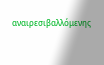αναιρεσιβαλλόμενης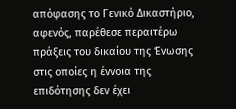απόφασης το Γενικό Δικαστήριο, αφενός, παρέθεσε περαιτέρω πράξεις του δικαίου της Ένωσης στις οποίες η έννοια της επιδότησης δεν έχει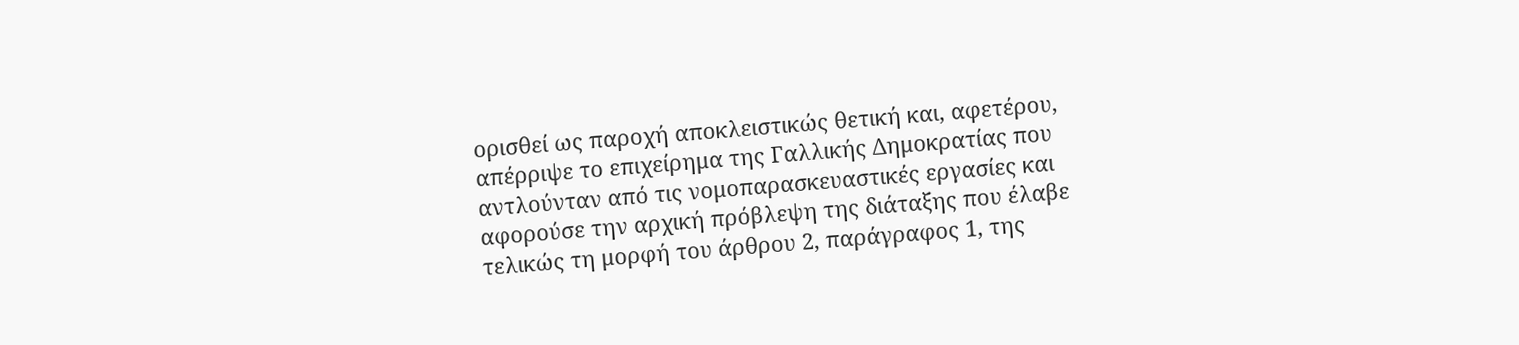ορισθεί ως παροχή αποκλειστικώς θετική και, αφετέρου, απέρριψε το επιχείρημα της Γαλλικής Δημοκρατίας που αντλούνταν από τις νομοπαρασκευαστικές εργασίες και αφορούσε την αρχική πρόβλεψη της διάταξης που έλαβε τελικώς τη μορφή του άρθρου 2, παράγραφος 1, της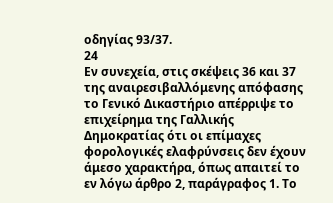οδηγίας 93/37.
24
Εν συνεχεία, στις σκέψεις 36 και 37 της αναιρεσιβαλλόμενης απόφασης το Γενικό Δικαστήριο απέρριψε το επιχείρημα της Γαλλικής Δημοκρατίας ότι οι επίμαχες φορολογικές ελαφρύνσεις δεν έχουν άμεσο χαρακτήρα, όπως απαιτεί το εν λόγω άρθρο 2, παράγραφος 1. Το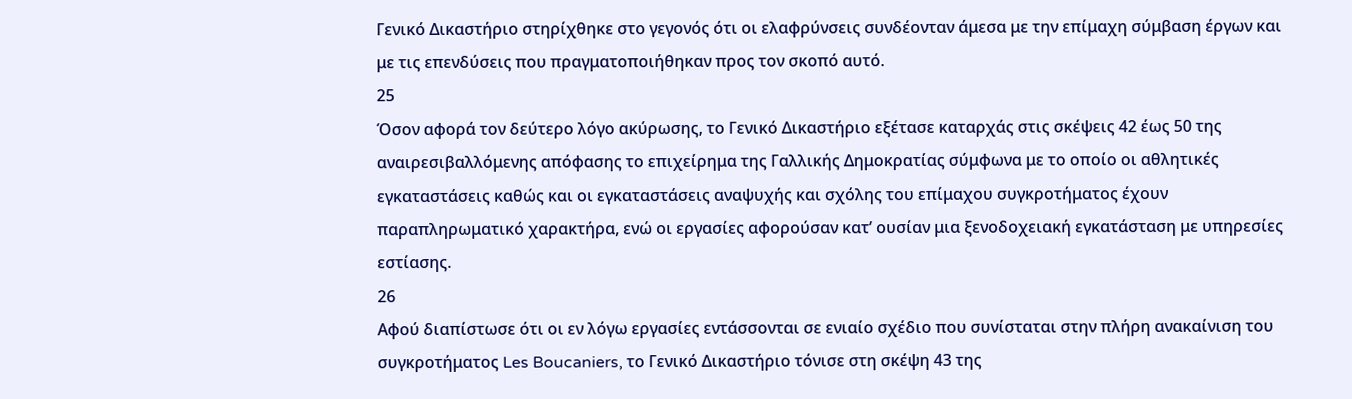Γενικό Δικαστήριο στηρίχθηκε στο γεγονός ότι οι ελαφρύνσεις συνδέονταν άμεσα με την επίμαχη σύμβαση έργων και με τις επενδύσεις που πραγματοποιήθηκαν προς τον σκοπό αυτό.
25
Όσον αφορά τον δεύτερο λόγο ακύρωσης, το Γενικό Δικαστήριο εξέτασε καταρχάς στις σκέψεις 42 έως 50 της αναιρεσιβαλλόμενης απόφασης το επιχείρημα της Γαλλικής Δημοκρατίας σύμφωνα με το οποίο οι αθλητικές εγκαταστάσεις καθώς και οι εγκαταστάσεις αναψυχής και σχόλης του επίμαχου συγκροτήματος έχουν παραπληρωματικό χαρακτήρα, ενώ οι εργασίες αφορούσαν κατ’ ουσίαν μια ξενοδοχειακή εγκατάσταση με υπηρεσίες εστίασης.
26
Αφού διαπίστωσε ότι οι εν λόγω εργασίες εντάσσονται σε ενιαίο σχέδιο που συνίσταται στην πλήρη ανακαίνιση του συγκροτήματος Les Boucaniers, το Γενικό Δικαστήριο τόνισε στη σκέψη 43 της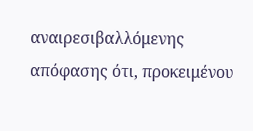αναιρεσιβαλλόμενης απόφασης ότι, προκειμένου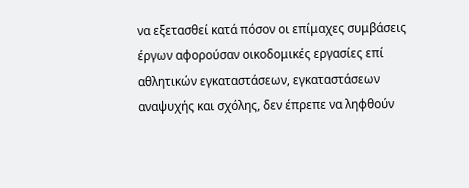να εξετασθεί κατά πόσον οι επίμαχες συμβάσεις έργων αφορούσαν οικοδομικές εργασίες επί αθλητικών εγκαταστάσεων, εγκαταστάσεων αναψυχής και σχόλης, δεν έπρεπε να ληφθούν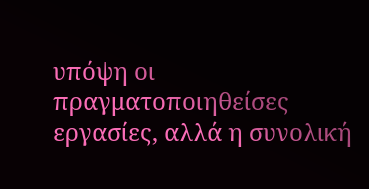υπόψη οι πραγματοποιηθείσες εργασίες, αλλά η συνολική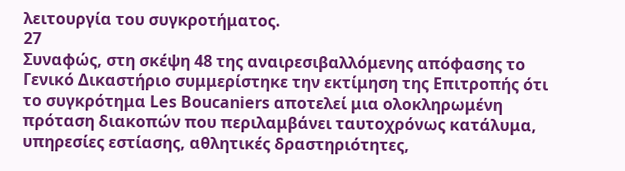λειτουργία του συγκροτήματος.
27
Συναφώς, στη σκέψη 48 της αναιρεσιβαλλόμενης απόφασης το Γενικό Δικαστήριο συμμερίστηκε την εκτίμηση της Επιτροπής ότι το συγκρότημα Les Boucaniers αποτελεί μια ολοκληρωμένη πρόταση διακοπών που περιλαμβάνει ταυτοχρόνως κατάλυμα, υπηρεσίες εστίασης, αθλητικές δραστηριότητες,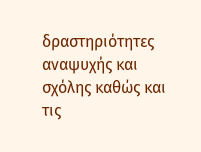δραστηριότητες αναψυχής και σχόλης καθώς και τις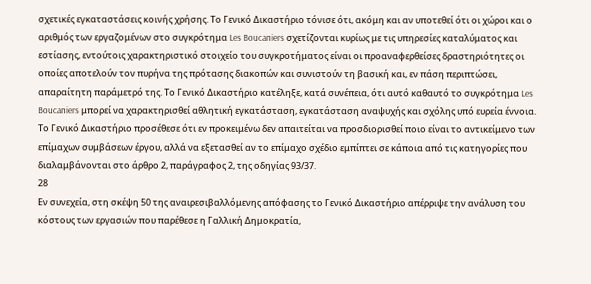σχετικές εγκαταστάσεις κοινής χρήσης. Το Γενικό Δικαστήριο τόνισε ότι, ακόμη και αν υποτεθεί ότι οι χώροι και ο αριθμός των εργαζομένων στο συγκρότημα Les Boucaniers σχετίζονται κυρίως με τις υπηρεσίες καταλύματος και εστίασης, εντούτοις χαρακτηριστικό στοιχείο του συγκροτήματος είναι οι προαναφερθείσες δραστηριότητες οι οποίες αποτελούν τον πυρήνα της πρότασης διακοπών και συνιστούν τη βασική και, εν πάση περιπτώσει, απαραίτητη παράμετρό της. Το Γενικό Δικαστήριο κατέληξε, κατά συνέπεια, ότι αυτό καθαυτό το συγκρότημα Les Boucaniers μπορεί να χαρακτηρισθεί αθλητική εγκατάσταση, εγκατάσταση αναψυχής και σχόλης υπό ευρεία έννοια. Το Γενικό Δικαστήριο προσέθεσε ότι εν προκειμένω δεν απαιτείται να προσδιορισθεί ποιο είναι το αντικείμενο των επίμαχων συμβάσεων έργου, αλλά να εξετασθεί αν το επίμαχο σχέδιο εμπίπτει σε κάποια από τις κατηγορίες που διαλαμβάνονται στο άρθρο 2, παράγραφος 2, της οδηγίας 93/37.
28
Εν συνεχεία, στη σκέψη 50 της αναιρεσιβαλλόμενης απόφασης το Γενικό Δικαστήριο απέρριψε την ανάλυση του κόστους των εργασιών που παρέθεσε η Γαλλική Δημοκρατία,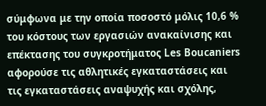σύμφωνα με την οποία ποσοστό μόλις 10,6 % του κόστους των εργασιών ανακαίνισης και επέκτασης του συγκροτήματος Les Boucaniers αφορούσε τις αθλητικές εγκαταστάσεις και τις εγκαταστάσεις αναψυχής και σχόλης,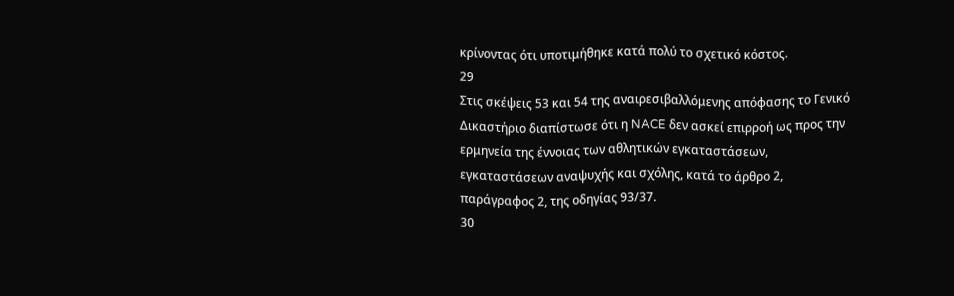κρίνοντας ότι υποτιμήθηκε κατά πολύ το σχετικό κόστος.
29
Στις σκέψεις 53 και 54 της αναιρεσιβαλλόμενης απόφασης το Γενικό Δικαστήριο διαπίστωσε ότι η NACE δεν ασκεί επιρροή ως προς την ερμηνεία της έννοιας των αθλητικών εγκαταστάσεων, εγκαταστάσεων αναψυχής και σχόλης, κατά το άρθρο 2, παράγραφος 2, της οδηγίας 93/37.
30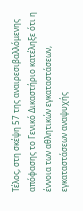Τέλος, στη σκέψη 57 της αναιρεσιβαλλόμενης απόφασης το Γενικό Δικαστήριο κατέληξε ότι η έννοια των αθλητικών εγκαταστάσεων, εγκαταστάσεων αναψυχής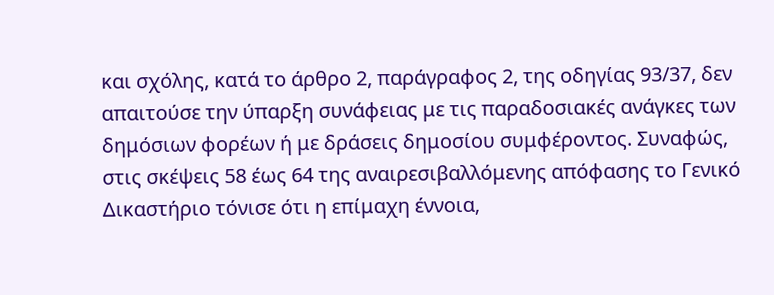και σχόλης, κατά το άρθρο 2, παράγραφος 2, της οδηγίας 93/37, δεν απαιτούσε την ύπαρξη συνάφειας με τις παραδοσιακές ανάγκες των δημόσιων φορέων ή με δράσεις δημοσίου συμφέροντος. Συναφώς, στις σκέψεις 58 έως 64 της αναιρεσιβαλλόμενης απόφασης το Γενικό Δικαστήριο τόνισε ότι η επίμαχη έννοια,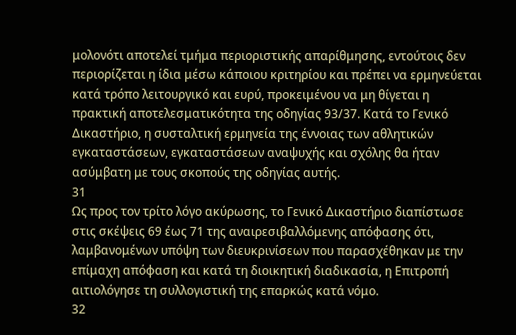μολονότι αποτελεί τμήμα περιοριστικής απαρίθμησης, εντούτοις δεν περιορίζεται η ίδια μέσω κάποιου κριτηρίου και πρέπει να ερμηνεύεται κατά τρόπο λειτουργικό και ευρύ, προκειμένου να μη θίγεται η πρακτική αποτελεσματικότητα της οδηγίας 93/37. Κατά το Γενικό Δικαστήριο, η συσταλτική ερμηνεία της έννοιας των αθλητικών εγκαταστάσεων, εγκαταστάσεων αναψυχής και σχόλης θα ήταν ασύμβατη με τους σκοπούς της οδηγίας αυτής.
31
Ως προς τον τρίτο λόγο ακύρωσης, το Γενικό Δικαστήριο διαπίστωσε στις σκέψεις 69 έως 71 της αναιρεσιβαλλόμενης απόφασης ότι, λαμβανομένων υπόψη των διευκρινίσεων που παρασχέθηκαν με την επίμαχη απόφαση και κατά τη διοικητική διαδικασία, η Επιτροπή αιτιολόγησε τη συλλογιστική της επαρκώς κατά νόμο.
32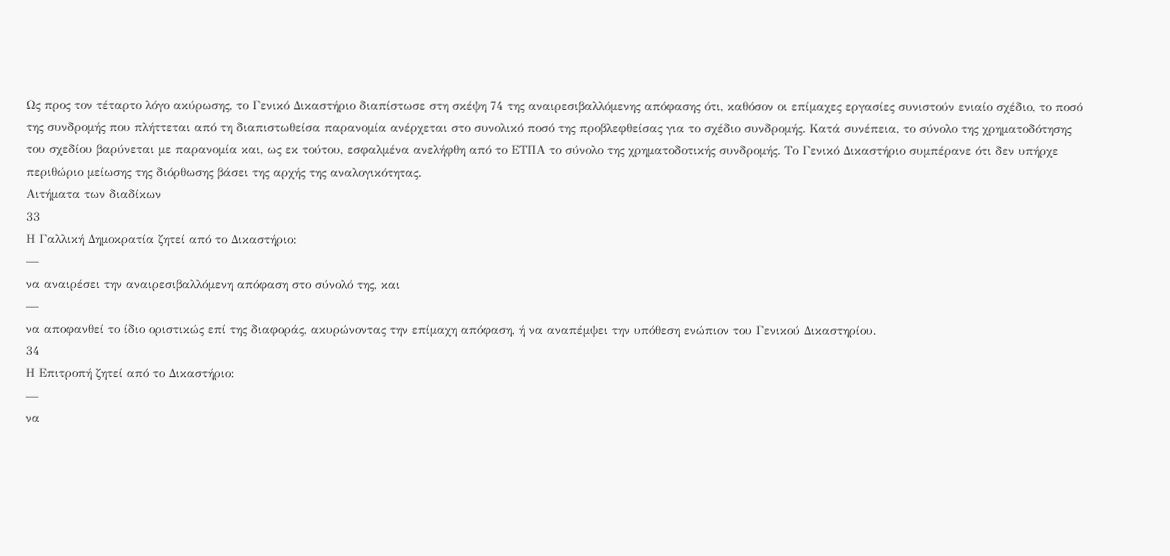Ως προς τον τέταρτο λόγο ακύρωσης, το Γενικό Δικαστήριο διαπίστωσε στη σκέψη 74 της αναιρεσιβαλλόμενης απόφασης ότι, καθόσον οι επίμαχες εργασίες συνιστούν ενιαίο σχέδιο, το ποσό της συνδρομής που πλήττεται από τη διαπιστωθείσα παρανομία ανέρχεται στο συνολικό ποσό της προβλεφθείσας για το σχέδιο συνδρομής. Κατά συνέπεια, το σύνολο της χρηματοδότησης του σχεδίου βαρύνεται με παρανομία και, ως εκ τούτου, εσφαλμένα ανελήφθη από το ΕΤΠΑ το σύνολο της χρηματοδοτικής συνδρομής. Το Γενικό Δικαστήριο συμπέρανε ότι δεν υπήρχε περιθώριο μείωσης της διόρθωσης βάσει της αρχής της αναλογικότητας.
Αιτήματα των διαδίκων
33
Η Γαλλική Δημοκρατία ζητεί από το Δικαστήριο:
—
να αναιρέσει την αναιρεσιβαλλόμενη απόφαση στο σύνολό της, και
—
να αποφανθεί το ίδιο οριστικώς επί της διαφοράς, ακυρώνοντας την επίμαχη απόφαση, ή να αναπέμψει την υπόθεση ενώπιον του Γενικού Δικαστηρίου.
34
Η Επιτροπή ζητεί από το Δικαστήριο:
—
να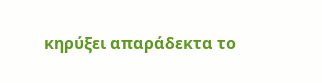κηρύξει απαράδεκτα το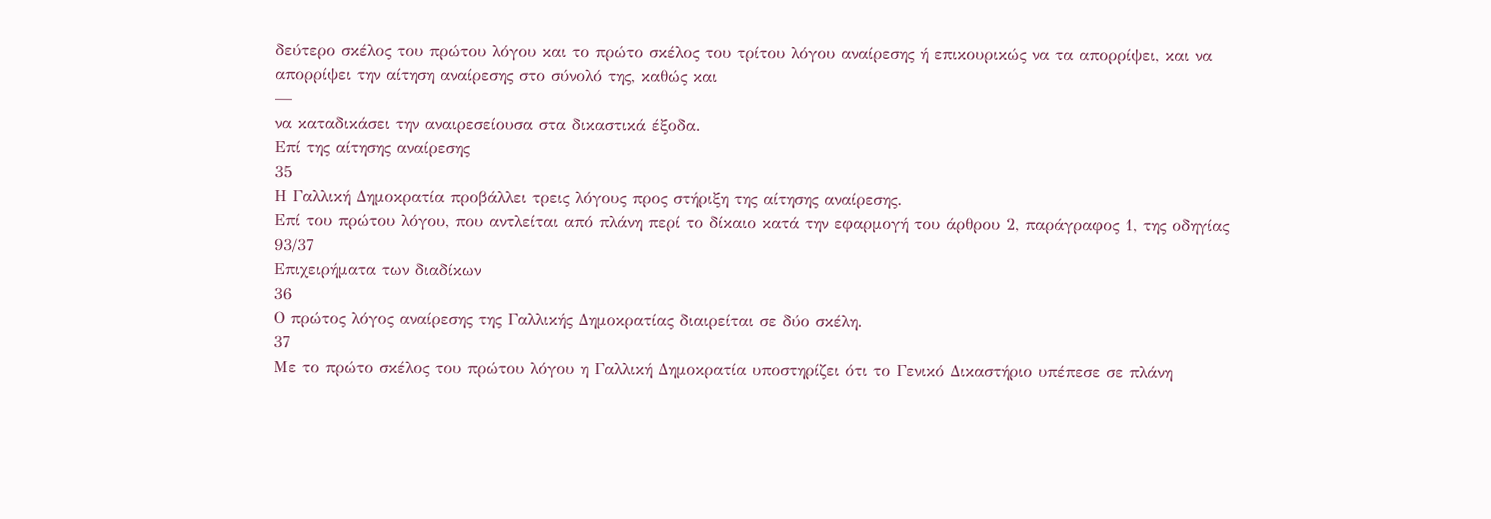δεύτερο σκέλος του πρώτου λόγου και το πρώτο σκέλος του τρίτου λόγου αναίρεσης ή επικουρικώς να τα απορρίψει, και να απορρίψει την αίτηση αναίρεσης στο σύνολό της, καθώς και
—
να καταδικάσει την αναιρεσείουσα στα δικαστικά έξοδα.
Επί της αίτησης αναίρεσης
35
Η Γαλλική Δημοκρατία προβάλλει τρεις λόγους προς στήριξη της αίτησης αναίρεσης.
Επί του πρώτου λόγου, που αντλείται από πλάνη περί το δίκαιο κατά την εφαρμογή του άρθρου 2, παράγραφος 1, της οδηγίας 93/37
Επιχειρήματα των διαδίκων
36
Ο πρώτος λόγος αναίρεσης της Γαλλικής Δημοκρατίας διαιρείται σε δύο σκέλη.
37
Με το πρώτο σκέλος του πρώτου λόγου η Γαλλική Δημοκρατία υποστηρίζει ότι το Γενικό Δικαστήριο υπέπεσε σε πλάνη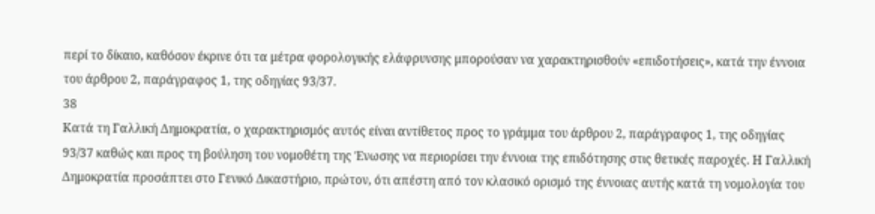περί το δίκαιο, καθόσον έκρινε ότι τα μέτρα φορολογικής ελάφρυνσης μπορούσαν να χαρακτηρισθούν «επιδοτήσεις», κατά την έννοια του άρθρου 2, παράγραφος 1, της οδηγίας 93/37.
38
Κατά τη Γαλλική Δημοκρατία, ο χαρακτηρισμός αυτός είναι αντίθετος προς το γράμμα του άρθρου 2, παράγραφος 1, της οδηγίας 93/37 καθώς και προς τη βούληση του νομοθέτη της Ένωσης να περιορίσει την έννοια της επιδότησης στις θετικές παροχές. Η Γαλλική Δημοκρατία προσάπτει στο Γενικό Δικαστήριο, πρώτον, ότι απέστη από τον κλασικό ορισμό της έννοιας αυτής κατά τη νομολογία του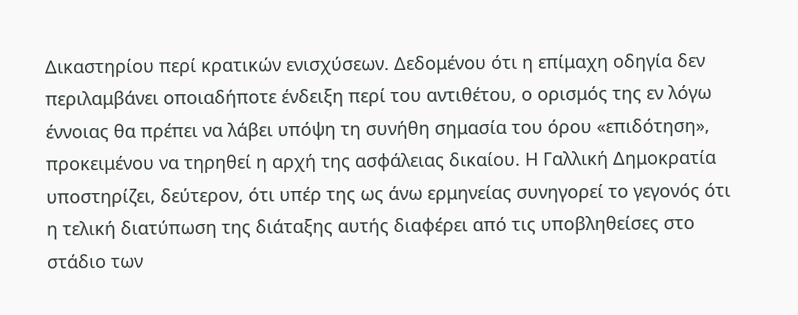Δικαστηρίου περί κρατικών ενισχύσεων. Δεδομένου ότι η επίμαχη οδηγία δεν περιλαμβάνει οποιαδήποτε ένδειξη περί του αντιθέτου, ο ορισμός της εν λόγω έννοιας θα πρέπει να λάβει υπόψη τη συνήθη σημασία του όρου «επιδότηση», προκειμένου να τηρηθεί η αρχή της ασφάλειας δικαίου. Η Γαλλική Δημοκρατία υποστηρίζει, δεύτερον, ότι υπέρ της ως άνω ερμηνείας συνηγορεί το γεγονός ότι η τελική διατύπωση της διάταξης αυτής διαφέρει από τις υποβληθείσες στο στάδιο των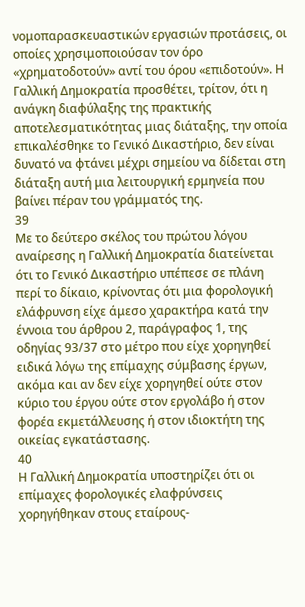νομοπαρασκευαστικών εργασιών προτάσεις, οι οποίες χρησιμοποιούσαν τον όρο «χρηματοδοτούν» αντί του όρου «επιδοτούν». Η Γαλλική Δημοκρατία προσθέτει, τρίτον, ότι η ανάγκη διαφύλαξης της πρακτικής αποτελεσματικότητας μιας διάταξης, την οποία επικαλέσθηκε το Γενικό Δικαστήριο, δεν είναι δυνατό να φτάνει μέχρι σημείου να δίδεται στη διάταξη αυτή μια λειτουργική ερμηνεία που βαίνει πέραν του γράμματός της.
39
Με το δεύτερο σκέλος του πρώτου λόγου αναίρεσης η Γαλλική Δημοκρατία διατείνεται ότι το Γενικό Δικαστήριο υπέπεσε σε πλάνη περί το δίκαιο, κρίνοντας ότι μια φορολογική ελάφρυνση είχε άμεσο χαρακτήρα κατά την έννοια του άρθρου 2, παράγραφος 1, της οδηγίας 93/37 στο μέτρο που είχε χορηγηθεί ειδικά λόγω της επίμαχης σύμβασης έργων, ακόμα και αν δεν είχε χορηγηθεί ούτε στον κύριο του έργου ούτε στον εργολάβο ή στον φορέα εκμετάλλευσης ή στον ιδιοκτήτη της οικείας εγκατάστασης.
40
Η Γαλλική Δημοκρατία υποστηρίζει ότι οι επίμαχες φορολογικές ελαφρύνσεις χορηγήθηκαν στους εταίρους-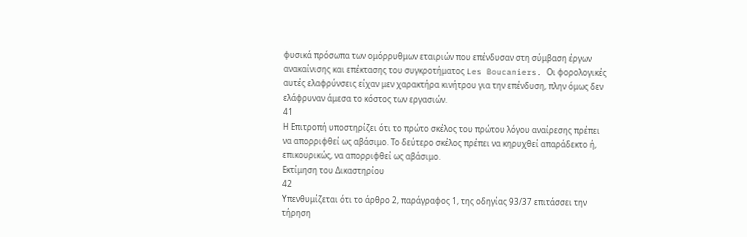φυσικά πρόσωπα των ομόρρυθμων εταιριών που επένδυσαν στη σύμβαση έργων ανακαίνισης και επέκτασης του συγκροτήματος Les Boucaniers. Οι φορολογικές αυτές ελαφρύνσεις είχαν μεν χαρακτήρα κινήτρου για την επένδυση, πλην όμως δεν ελάφρυναν άμεσα το κόστος των εργασιών.
41
Η Επιτροπή υποστηρίζει ότι το πρώτο σκέλος του πρώτου λόγου αναίρεσης πρέπει να απορριφθεί ως αβάσιμο. Το δεύτερο σκέλος πρέπει να κηρυχθεί απαράδεκτο ή, επικουρικώς, να απορριφθεί ως αβάσιμο.
Εκτίμηση του Δικαστηρίου
42
Υπενθυμίζεται ότι το άρθρο 2, παράγραφος 1, της οδηγίας 93/37 επιτάσσει την τήρηση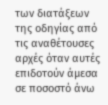των διατάξεων της οδηγίας από τις αναθέτουσες αρχές όταν αυτές επιδοτούν άμεσα σε ποσοστό άνω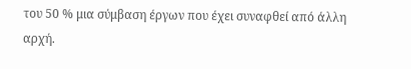του 50 % μια σύμβαση έργων που έχει συναφθεί από άλλη αρχή.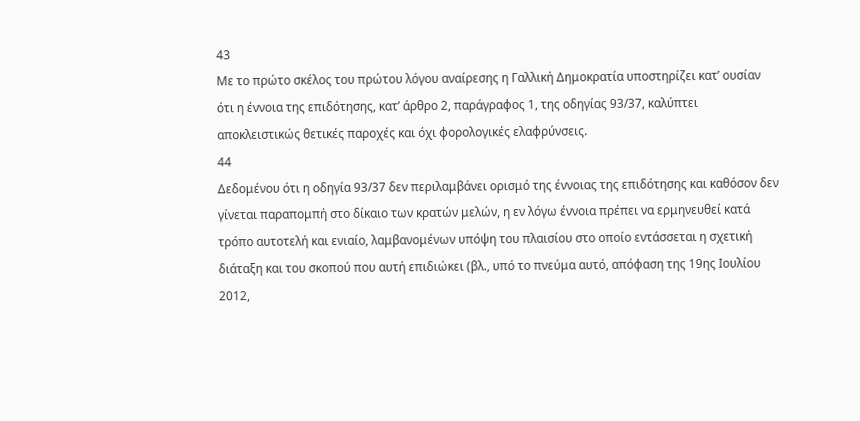43
Με το πρώτο σκέλος του πρώτου λόγου αναίρεσης η Γαλλική Δημοκρατία υποστηρίζει κατ’ ουσίαν ότι η έννοια της επιδότησης, κατ’ άρθρο 2, παράγραφος 1, της οδηγίας 93/37, καλύπτει αποκλειστικώς θετικές παροχές και όχι φορολογικές ελαφρύνσεις.
44
Δεδομένου ότι η οδηγία 93/37 δεν περιλαμβάνει ορισμό της έννοιας της επιδότησης και καθόσον δεν γίνεται παραπομπή στο δίκαιο των κρατών μελών, η εν λόγω έννοια πρέπει να ερμηνευθεί κατά τρόπο αυτοτελή και ενιαίο, λαμβανομένων υπόψη του πλαισίου στο οποίο εντάσσεται η σχετική διάταξη και του σκοπού που αυτή επιδιώκει (βλ., υπό το πνεύμα αυτό, απόφαση της 19ης Ιουλίου 2012,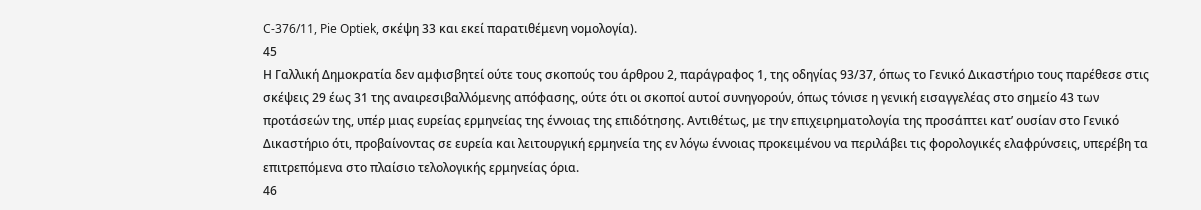C‑376/11, Pie Optiek, σκέψη 33 και εκεί παρατιθέμενη νομολογία).
45
Η Γαλλική Δημοκρατία δεν αμφισβητεί ούτε τους σκοπούς του άρθρου 2, παράγραφος 1, της οδηγίας 93/37, όπως το Γενικό Δικαστήριο τους παρέθεσε στις σκέψεις 29 έως 31 της αναιρεσιβαλλόμενης απόφασης, ούτε ότι οι σκοποί αυτοί συνηγορούν, όπως τόνισε η γενική εισαγγελέας στο σημείο 43 των προτάσεών της, υπέρ μιας ευρείας ερμηνείας της έννοιας της επιδότησης. Αντιθέτως, με την επιχειρηματολογία της προσάπτει κατ’ ουσίαν στο Γενικό Δικαστήριο ότι, προβαίνοντας σε ευρεία και λειτουργική ερμηνεία της εν λόγω έννοιας προκειμένου να περιλάβει τις φορολογικές ελαφρύνσεις, υπερέβη τα επιτρεπόμενα στο πλαίσιο τελολογικής ερμηνείας όρια.
46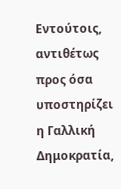Εντούτοις, αντιθέτως προς όσα υποστηρίζει η Γαλλική Δημοκρατία,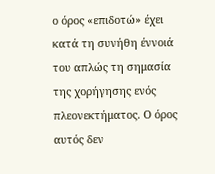ο όρος «επιδοτώ» έχει κατά τη συνήθη έννοιά του απλώς τη σημασία της χορήγησης ενός πλεονεκτήματος. Ο όρος αυτός δεν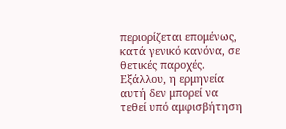περιορίζεται επομένως, κατά γενικό κανόνα, σε θετικές παροχές. Εξάλλου, η ερμηνεία αυτή δεν μπορεί να τεθεί υπό αμφισβήτηση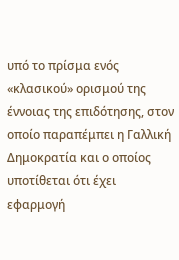υπό το πρίσμα ενός «κλασικού» ορισμού της έννοιας της επιδότησης, στον οποίο παραπέμπει η Γαλλική Δημοκρατία και ο οποίος υποτίθεται ότι έχει εφαρμογή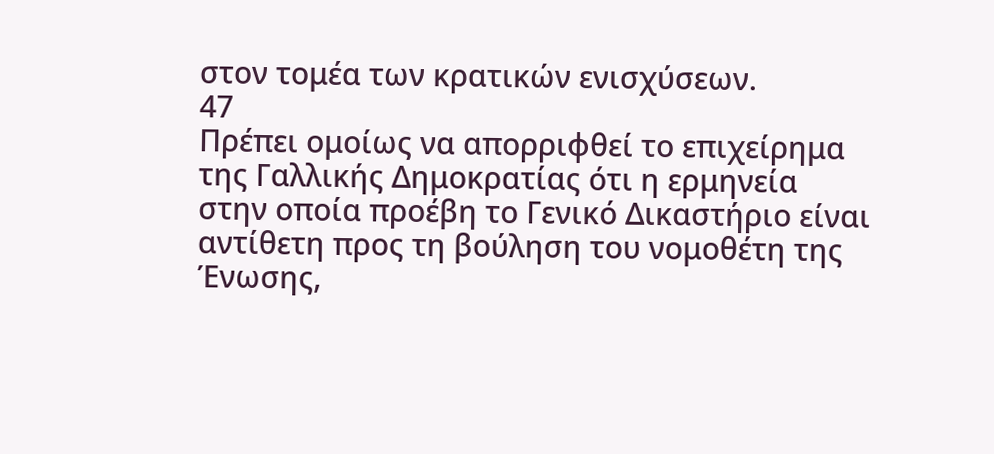στον τομέα των κρατικών ενισχύσεων.
47
Πρέπει ομοίως να απορριφθεί το επιχείρημα της Γαλλικής Δημοκρατίας ότι η ερμηνεία στην οποία προέβη το Γενικό Δικαστήριο είναι αντίθετη προς τη βούληση του νομοθέτη της Ένωσης,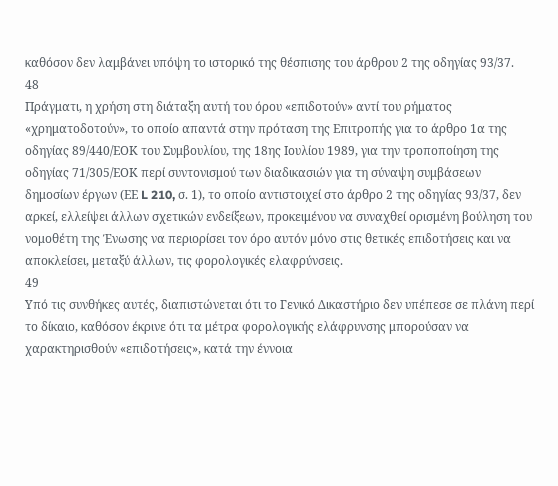καθόσον δεν λαμβάνει υπόψη το ιστορικό της θέσπισης του άρθρου 2 της οδηγίας 93/37.
48
Πράγματι, η χρήση στη διάταξη αυτή του όρου «επιδοτούν» αντί του ρήματος «χρηματοδοτούν», το οποίο απαντά στην πρόταση της Επιτροπής για το άρθρο 1α της οδηγίας 89/440/ΕΟΚ του Συμβουλίου, της 18ης Ιουλίου 1989, για την τροποποίηση της οδηγίας 71/305/ΕΟΚ περί συντονισμού των διαδικασιών για τη σύναψη συμβάσεων δημοσίων έργων (ΕΕ L 210, σ. 1), το οποίο αντιστοιχεί στο άρθρο 2 της οδηγίας 93/37, δεν αρκεί, ελλείψει άλλων σχετικών ενδείξεων, προκειμένου να συναχθεί ορισμένη βούληση του νομοθέτη της Ένωσης να περιορίσει τον όρο αυτόν μόνο στις θετικές επιδοτήσεις και να αποκλείσει, μεταξύ άλλων, τις φορολογικές ελαφρύνσεις.
49
Υπό τις συνθήκες αυτές, διαπιστώνεται ότι το Γενικό Δικαστήριο δεν υπέπεσε σε πλάνη περί το δίκαιο, καθόσον έκρινε ότι τα μέτρα φορολογικής ελάφρυνσης μπορούσαν να χαρακτηρισθούν «επιδοτήσεις», κατά την έννοια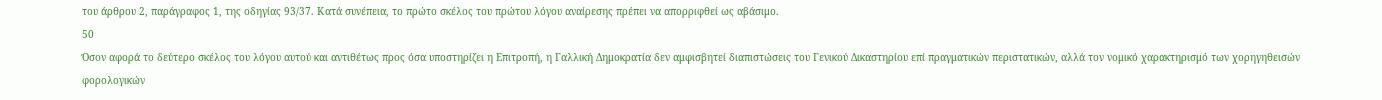του άρθρου 2, παράγραφος 1, της οδηγίας 93/37. Κατά συνέπεια, το πρώτο σκέλος του πρώτου λόγου αναίρεσης πρέπει να απορριφθεί ως αβάσιμο.
50
Όσον αφορά το δεύτερο σκέλος του λόγου αυτού και αντιθέτως προς όσα υποστηρίζει η Επιτροπή, η Γαλλική Δημοκρατία δεν αμφισβητεί διαπιστώσεις του Γενικού Δικαστηρίου επί πραγματικών περιστατικών, αλλά τον νομικό χαρακτηρισμό των χορηγηθεισών φορολογικών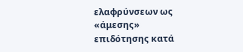ελαφρύνσεων ως «άμεσης» επιδότησης κατά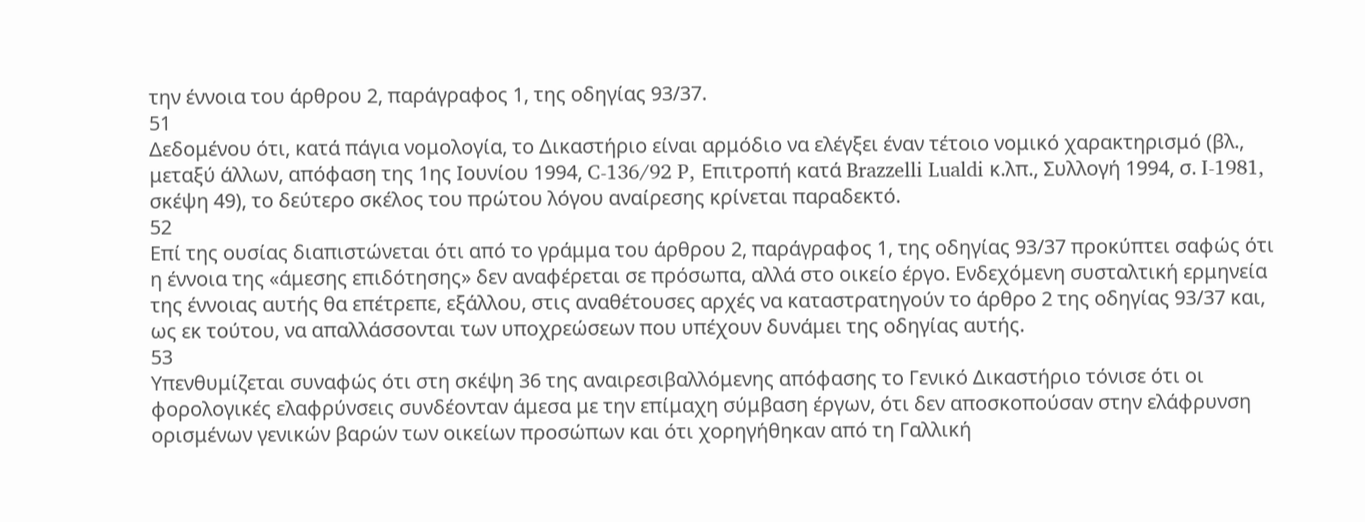την έννοια του άρθρου 2, παράγραφος 1, της οδηγίας 93/37.
51
Δεδομένου ότι, κατά πάγια νομολογία, το Δικαστήριο είναι αρμόδιο να ελέγξει έναν τέτοιο νομικό χαρακτηρισμό (βλ., μεταξύ άλλων, απόφαση της 1ης Ιουνίου 1994, C-136/92 P, Επιτροπή κατά Brazzelli Lualdi κ.λπ., Συλλογή 1994, σ. I-1981, σκέψη 49), το δεύτερο σκέλος του πρώτου λόγου αναίρεσης κρίνεται παραδεκτό.
52
Επί της ουσίας διαπιστώνεται ότι από το γράμμα του άρθρου 2, παράγραφος 1, της οδηγίας 93/37 προκύπτει σαφώς ότι η έννοια της «άμεσης επιδότησης» δεν αναφέρεται σε πρόσωπα, αλλά στο οικείο έργο. Ενδεχόμενη συσταλτική ερμηνεία της έννοιας αυτής θα επέτρεπε, εξάλλου, στις αναθέτουσες αρχές να καταστρατηγούν το άρθρο 2 της οδηγίας 93/37 και, ως εκ τούτου, να απαλλάσσονται των υποχρεώσεων που υπέχουν δυνάμει της οδηγίας αυτής.
53
Υπενθυμίζεται συναφώς ότι στη σκέψη 36 της αναιρεσιβαλλόμενης απόφασης το Γενικό Δικαστήριο τόνισε ότι οι φορολογικές ελαφρύνσεις συνδέονταν άμεσα με την επίμαχη σύμβαση έργων, ότι δεν αποσκοπούσαν στην ελάφρυνση ορισμένων γενικών βαρών των οικείων προσώπων και ότι χορηγήθηκαν από τη Γαλλική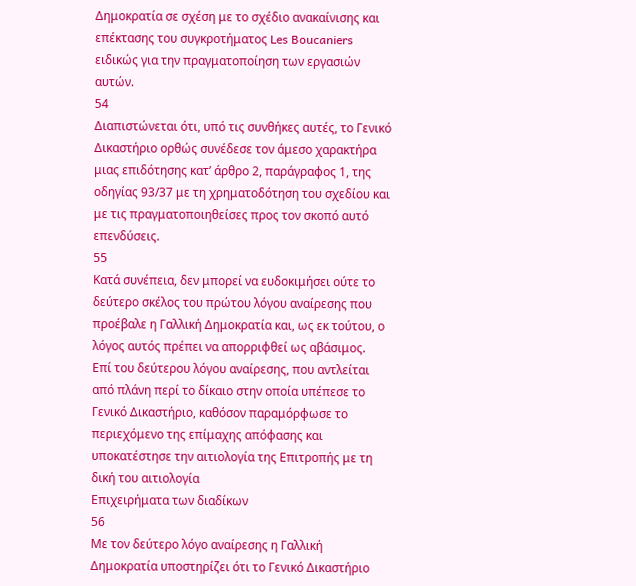Δημοκρατία σε σχέση με το σχέδιο ανακαίνισης και επέκτασης του συγκροτήματος Les Boucaniers ειδικώς για την πραγματοποίηση των εργασιών αυτών.
54
Διαπιστώνεται ότι, υπό τις συνθήκες αυτές, το Γενικό Δικαστήριο ορθώς συνέδεσε τον άμεσο χαρακτήρα μιας επιδότησης κατ’ άρθρο 2, παράγραφος 1, της οδηγίας 93/37 με τη χρηματοδότηση του σχεδίου και με τις πραγματοποιηθείσες προς τον σκοπό αυτό επενδύσεις.
55
Κατά συνέπεια, δεν μπορεί να ευδοκιμήσει ούτε το δεύτερο σκέλος του πρώτου λόγου αναίρεσης που προέβαλε η Γαλλική Δημοκρατία και, ως εκ τούτου, ο λόγος αυτός πρέπει να απορριφθεί ως αβάσιμος.
Επί του δεύτερου λόγου αναίρεσης, που αντλείται από πλάνη περί το δίκαιο στην οποία υπέπεσε το Γενικό Δικαστήριο, καθόσον παραμόρφωσε το περιεχόμενο της επίμαχης απόφασης και υποκατέστησε την αιτιολογία της Επιτροπής με τη δική του αιτιολογία
Επιχειρήματα των διαδίκων
56
Με τον δεύτερο λόγο αναίρεσης η Γαλλική Δημοκρατία υποστηρίζει ότι το Γενικό Δικαστήριο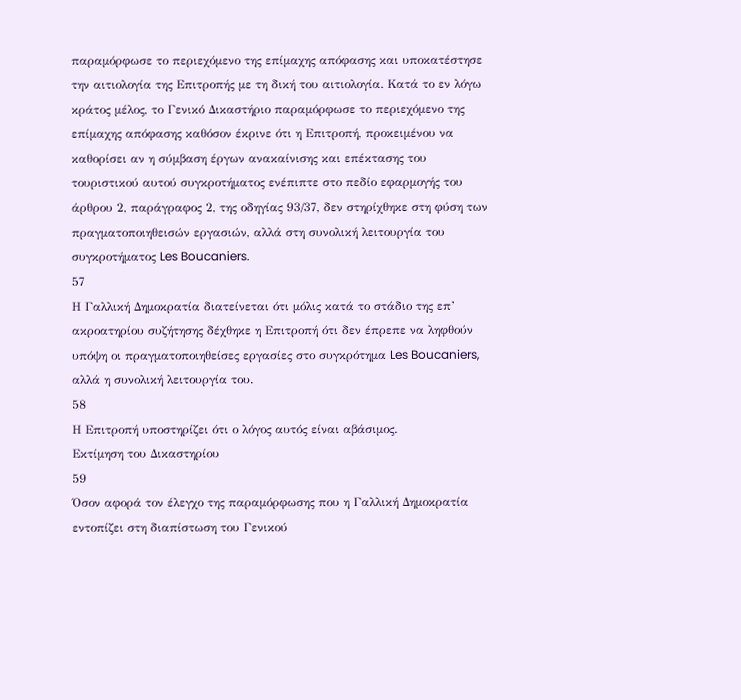παραμόρφωσε το περιεχόμενο της επίμαχης απόφασης και υποκατέστησε την αιτιολογία της Επιτροπής με τη δική του αιτιολογία. Κατά το εν λόγω κράτος μέλος, το Γενικό Δικαστήριο παραμόρφωσε το περιεχόμενο της επίμαχης απόφασης καθόσον έκρινε ότι η Επιτροπή, προκειμένου να καθορίσει αν η σύμβαση έργων ανακαίνισης και επέκτασης του τουριστικού αυτού συγκροτήματος ενέπιπτε στο πεδίο εφαρμογής του άρθρου 2, παράγραφος 2, της οδηγίας 93/37, δεν στηρίχθηκε στη φύση των πραγματοποιηθεισών εργασιών, αλλά στη συνολική λειτουργία του συγκροτήματος Les Boucaniers.
57
Η Γαλλική Δημοκρατία διατείνεται ότι μόλις κατά το στάδιο της επ’ ακροατηρίου συζήτησης δέχθηκε η Επιτροπή ότι δεν έπρεπε να ληφθούν υπόψη οι πραγματοποιηθείσες εργασίες στο συγκρότημα Les Boucaniers, αλλά η συνολική λειτουργία του.
58
Η Επιτροπή υποστηρίζει ότι ο λόγος αυτός είναι αβάσιμος.
Εκτίμηση του Δικαστηρίου
59
Όσον αφορά τον έλεγχο της παραμόρφωσης που η Γαλλική Δημοκρατία εντοπίζει στη διαπίστωση του Γενικού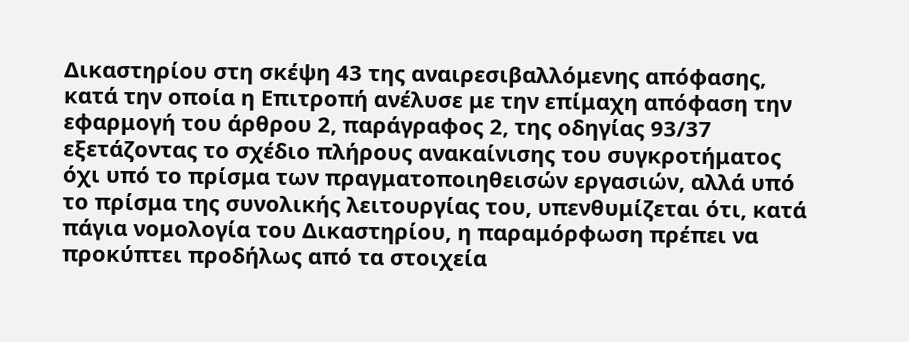Δικαστηρίου στη σκέψη 43 της αναιρεσιβαλλόμενης απόφασης, κατά την οποία η Επιτροπή ανέλυσε με την επίμαχη απόφαση την εφαρμογή του άρθρου 2, παράγραφος 2, της οδηγίας 93/37 εξετάζοντας το σχέδιο πλήρους ανακαίνισης του συγκροτήματος όχι υπό το πρίσμα των πραγματοποιηθεισών εργασιών, αλλά υπό το πρίσμα της συνολικής λειτουργίας του, υπενθυμίζεται ότι, κατά πάγια νομολογία του Δικαστηρίου, η παραμόρφωση πρέπει να προκύπτει προδήλως από τα στοιχεία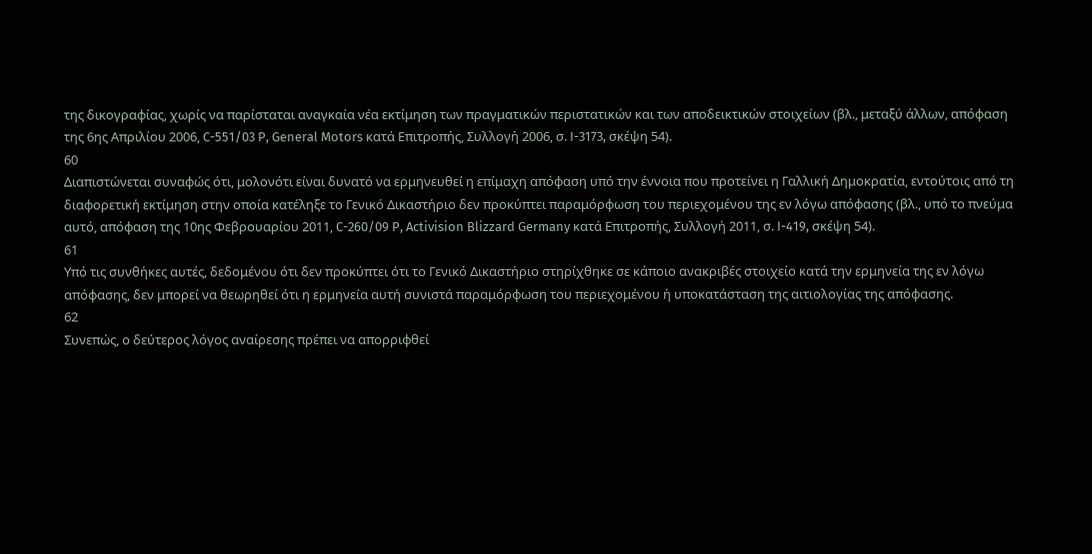της δικογραφίας, χωρίς να παρίσταται αναγκαία νέα εκτίμηση των πραγματικών περιστατικών και των αποδεικτικών στοιχείων (βλ., μεταξύ άλλων, απόφαση της 6ης Απριλίου 2006, C-551/03 P, General Motors κατά Επιτροπής, Συλλογή 2006, σ. I-3173, σκέψη 54).
60
Διαπιστώνεται συναφώς ότι, μολονότι είναι δυνατό να ερμηνευθεί η επίμαχη απόφαση υπό την έννοια που προτείνει η Γαλλική Δημοκρατία, εντούτοις από τη διαφορετική εκτίμηση στην οποία κατέληξε το Γενικό Δικαστήριο δεν προκύπτει παραμόρφωση του περιεχομένου της εν λόγω απόφασης (βλ., υπό το πνεύμα αυτό, απόφαση της 10ης Φεβρουαρίου 2011, C-260/09 P, Activision Blizzard Germany κατά Επιτροπής, Συλλογή 2011, σ. I-419, σκέψη 54).
61
Υπό τις συνθήκες αυτές, δεδομένου ότι δεν προκύπτει ότι το Γενικό Δικαστήριο στηρίχθηκε σε κάποιο ανακριβές στοιχείο κατά την ερμηνεία της εν λόγω απόφασης, δεν μπορεί να θεωρηθεί ότι η ερμηνεία αυτή συνιστά παραμόρφωση του περιεχομένου ή υποκατάσταση της αιτιολογίας της απόφασης.
62
Συνεπώς, ο δεύτερος λόγος αναίρεσης πρέπει να απορριφθεί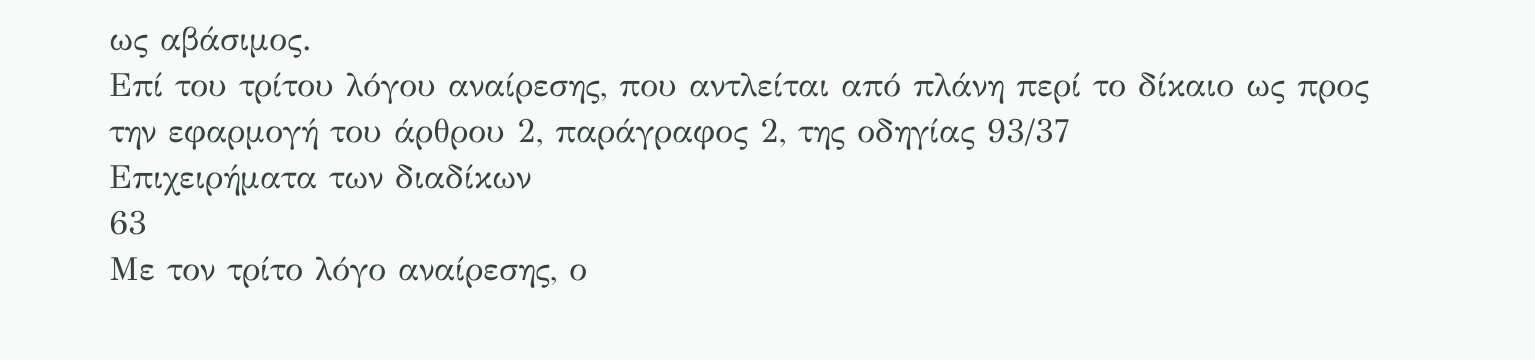ως αβάσιμος.
Επί του τρίτου λόγου αναίρεσης, που αντλείται από πλάνη περί το δίκαιο ως προς την εφαρμογή του άρθρου 2, παράγραφος 2, της οδηγίας 93/37
Επιχειρήματα των διαδίκων
63
Με τον τρίτο λόγο αναίρεσης, ο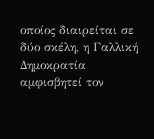οποίος διαιρείται σε δύο σκέλη, η Γαλλική Δημοκρατία αμφισβητεί τον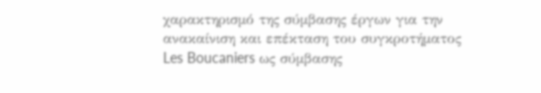χαρακτηρισμό της σύμβασης έργων για την ανακαίνιση και επέκταση του συγκροτήματος Les Boucaniers ως σύμβασης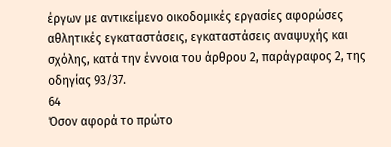έργων με αντικείμενο οικοδομικές εργασίες αφορώσες αθλητικές εγκαταστάσεις, εγκαταστάσεις αναψυχής και σχόλης, κατά την έννοια του άρθρου 2, παράγραφος 2, της οδηγίας 93/37.
64
Όσον αφορά το πρώτο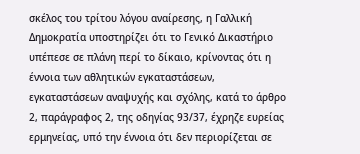σκέλος του τρίτου λόγου αναίρεσης, η Γαλλική Δημοκρατία υποστηρίζει ότι το Γενικό Δικαστήριο υπέπεσε σε πλάνη περί το δίκαιο, κρίνοντας ότι η έννοια των αθλητικών εγκαταστάσεων, εγκαταστάσεων αναψυχής και σχόλης, κατά το άρθρο 2, παράγραφος 2, της οδηγίας 93/37, έχρηζε ευρείας ερμηνείας, υπό την έννοια ότι δεν περιορίζεται σε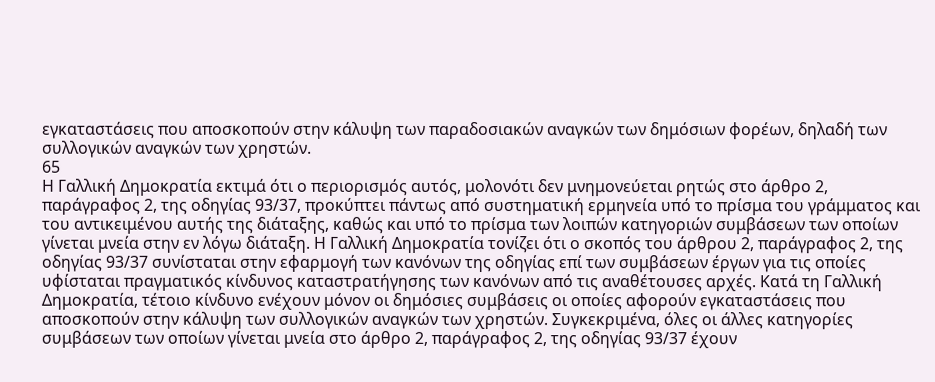εγκαταστάσεις που αποσκοπούν στην κάλυψη των παραδοσιακών αναγκών των δημόσιων φορέων, δηλαδή των συλλογικών αναγκών των χρηστών.
65
Η Γαλλική Δημοκρατία εκτιμά ότι ο περιορισμός αυτός, μολονότι δεν μνημονεύεται ρητώς στο άρθρο 2, παράγραφος 2, της οδηγίας 93/37, προκύπτει πάντως από συστηματική ερμηνεία υπό το πρίσμα του γράμματος και του αντικειμένου αυτής της διάταξης, καθώς και υπό το πρίσμα των λοιπών κατηγοριών συμβάσεων των οποίων γίνεται μνεία στην εν λόγω διάταξη. Η Γαλλική Δημοκρατία τονίζει ότι ο σκοπός του άρθρου 2, παράγραφος 2, της οδηγίας 93/37 συνίσταται στην εφαρμογή των κανόνων της οδηγίας επί των συμβάσεων έργων για τις οποίες υφίσταται πραγματικός κίνδυνος καταστρατήγησης των κανόνων από τις αναθέτουσες αρχές. Κατά τη Γαλλική Δημοκρατία, τέτοιο κίνδυνο ενέχουν μόνον οι δημόσιες συμβάσεις οι οποίες αφορούν εγκαταστάσεις που αποσκοπούν στην κάλυψη των συλλογικών αναγκών των χρηστών. Συγκεκριμένα, όλες οι άλλες κατηγορίες συμβάσεων των οποίων γίνεται μνεία στο άρθρο 2, παράγραφος 2, της οδηγίας 93/37 έχουν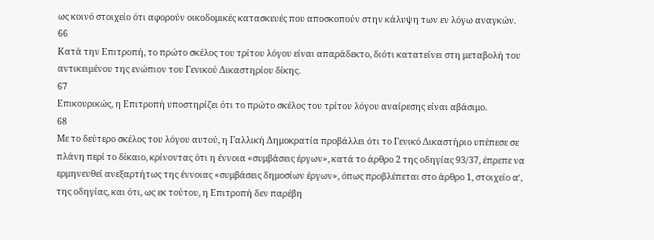ως κοινό στοιχείο ότι αφορούν οικοδομικές κατασκευές που αποσκοπούν στην κάλυψη των εν λόγω αναγκών.
66
Κατά την Επιτροπή, το πρώτο σκέλος του τρίτου λόγου είναι απαράδεκτο, διότι κατατείνει στη μεταβολή του αντικειμένου της ενώπιον του Γενικού Δικαστηρίου δίκης.
67
Επικουρικώς, η Επιτροπή υποστηρίζει ότι το πρώτο σκέλος του τρίτου λόγου αναίρεσης είναι αβάσιμο.
68
Με το δεύτερο σκέλος του λόγου αυτού, η Γαλλική Δημοκρατία προβάλλει ότι το Γενικό Δικαστήριο υπέπεσε σε πλάνη περί το δίκαιο, κρίνοντας ότι η έννοια «συμβάσεις έργων», κατά το άρθρο 2 της οδηγίας 93/37, έπρεπε να ερμηνευθεί ανεξαρτήτως της έννοιας «συμβάσεις δημοσίων έργων», όπως προβλέπεται στο άρθρο 1, στοιχείο αʹ, της οδηγίας, και ότι, ως εκ τούτου, η Επιτροπή δεν παρέβη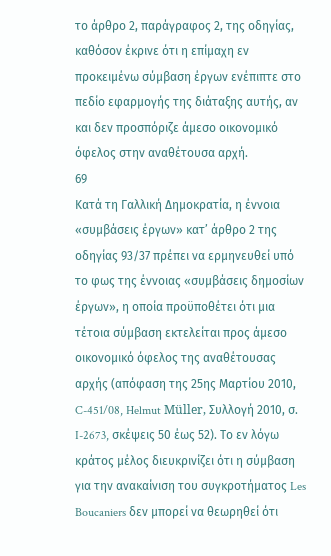το άρθρο 2, παράγραφος 2, της οδηγίας, καθόσον έκρινε ότι η επίμαχη εν προκειμένω σύμβαση έργων ενέπιπτε στο πεδίο εφαρμογής της διάταξης αυτής, αν και δεν προσπόριζε άμεσο οικονομικό όφελος στην αναθέτουσα αρχή.
69
Κατά τη Γαλλική Δημοκρατία, η έννοια «συμβάσεις έργων» κατ’ άρθρο 2 της οδηγίας 93/37 πρέπει να ερμηνευθεί υπό το φως της έννοιας «συμβάσεις δημοσίων έργων», η οποία προϋποθέτει ότι μια τέτοια σύμβαση εκτελείται προς άμεσο οικονομικό όφελος της αναθέτουσας αρχής (απόφαση της 25ης Μαρτίου 2010, C-451/08, Helmut Müller, Συλλογή 2010, σ. I-2673, σκέψεις 50 έως 52). Το εν λόγω κράτος μέλος διευκρινίζει ότι η σύμβαση για την ανακαίνιση του συγκροτήματος Les Boucaniers δεν μπορεί να θεωρηθεί ότι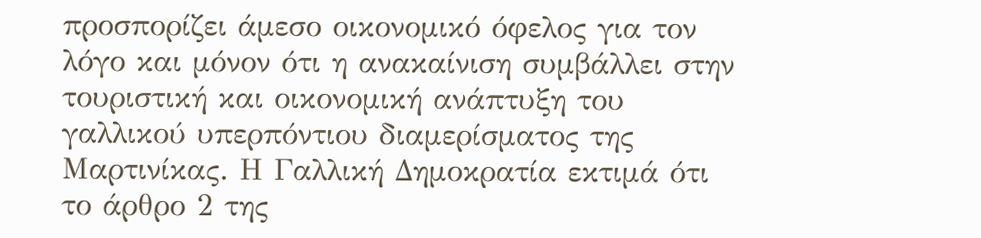προσπορίζει άμεσο οικονομικό όφελος για τον λόγο και μόνον ότι η ανακαίνιση συμβάλλει στην τουριστική και οικονομική ανάπτυξη του γαλλικού υπερπόντιου διαμερίσματος της Μαρτινίκας. Η Γαλλική Δημοκρατία εκτιμά ότι το άρθρο 2 της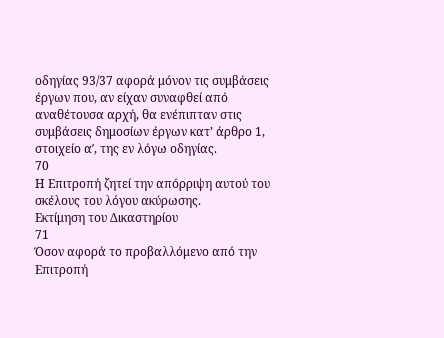οδηγίας 93/37 αφορά μόνον τις συμβάσεις έργων που, αν είχαν συναφθεί από αναθέτουσα αρχή, θα ενέπιπταν στις συμβάσεις δημοσίων έργων κατ’ άρθρο 1, στοιχείο αʹ, της εν λόγω οδηγίας.
70
Η Επιτροπή ζητεί την απόρριψη αυτού του σκέλους του λόγου ακύρωσης.
Εκτίμηση του Δικαστηρίου
71
Όσον αφορά το προβαλλόμενο από την Επιτροπή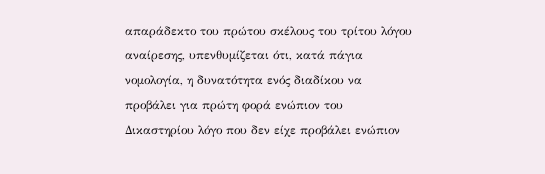απαράδεκτο του πρώτου σκέλους του τρίτου λόγου αναίρεσης, υπενθυμίζεται ότι, κατά πάγια νομολογία, η δυνατότητα ενός διαδίκου να προβάλει για πρώτη φορά ενώπιον του Δικαστηρίου λόγο που δεν είχε προβάλει ενώπιον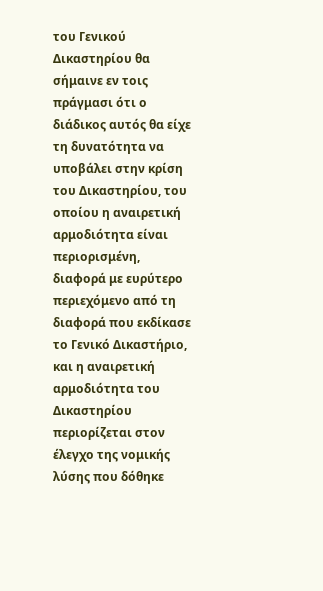του Γενικού Δικαστηρίου θα σήμαινε εν τοις πράγμασι ότι ο διάδικος αυτός θα είχε τη δυνατότητα να υποβάλει στην κρίση του Δικαστηρίου, του οποίου η αναιρετική αρμοδιότητα είναι περιορισμένη, διαφορά με ευρύτερο περιεχόμενο από τη διαφορά που εκδίκασε το Γενικό Δικαστήριο, και η αναιρετική αρμοδιότητα του Δικαστηρίου περιορίζεται στον έλεγχο της νομικής λύσης που δόθηκε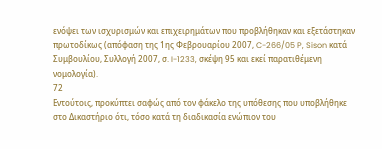ενόψει των ισχυρισμών και επιχειρημάτων που προβλήθηκαν και εξετάστηκαν πρωτοδίκως (απόφαση της 1ης Φεβρουαρίου 2007, C-266/05 P, Sison κατά Συμβουλίου, Συλλογή 2007, σ. I-1233, σκέψη 95 και εκεί παρατιθέμενη νομολογία).
72
Εντούτοις, προκύπτει σαφώς από τον φάκελο της υπόθεσης που υποβλήθηκε στο Δικαστήριο ότι, τόσο κατά τη διαδικασία ενώπιον του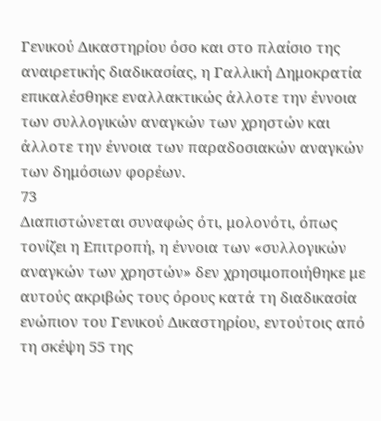Γενικού Δικαστηρίου όσο και στο πλαίσιο της αναιρετικής διαδικασίας, η Γαλλική Δημοκρατία επικαλέσθηκε εναλλακτικώς άλλοτε την έννοια των συλλογικών αναγκών των χρηστών και άλλοτε την έννοια των παραδοσιακών αναγκών των δημόσιων φορέων.
73
Διαπιστώνεται συναφώς ότι, μολονότι, όπως τονίζει η Επιτροπή, η έννοια των «συλλογικών αναγκών των χρηστών» δεν χρησιμοποιήθηκε με αυτούς ακριβώς τους όρους κατά τη διαδικασία ενώπιον του Γενικού Δικαστηρίου, εντούτοις από τη σκέψη 55 της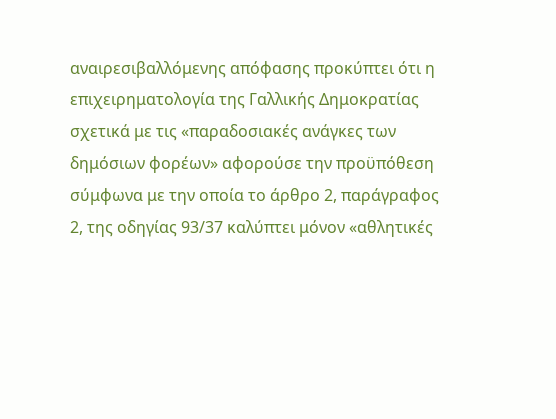αναιρεσιβαλλόμενης απόφασης προκύπτει ότι η επιχειρηματολογία της Γαλλικής Δημοκρατίας σχετικά με τις «παραδοσιακές ανάγκες των δημόσιων φορέων» αφορούσε την προϋπόθεση σύμφωνα με την οποία το άρθρο 2, παράγραφος 2, της οδηγίας 93/37 καλύπτει μόνον «αθλητικές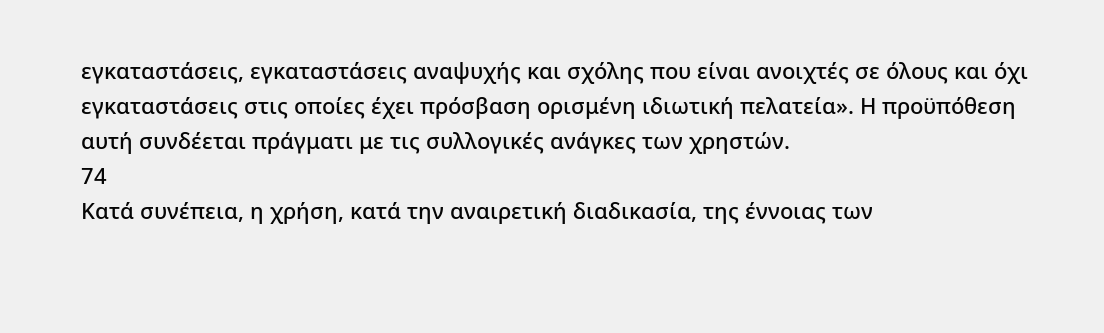εγκαταστάσεις, εγκαταστάσεις αναψυχής και σχόλης που είναι ανοιχτές σε όλους και όχι εγκαταστάσεις στις οποίες έχει πρόσβαση ορισμένη ιδιωτική πελατεία». Η προϋπόθεση αυτή συνδέεται πράγματι με τις συλλογικές ανάγκες των χρηστών.
74
Κατά συνέπεια, η χρήση, κατά την αναιρετική διαδικασία, της έννοιας των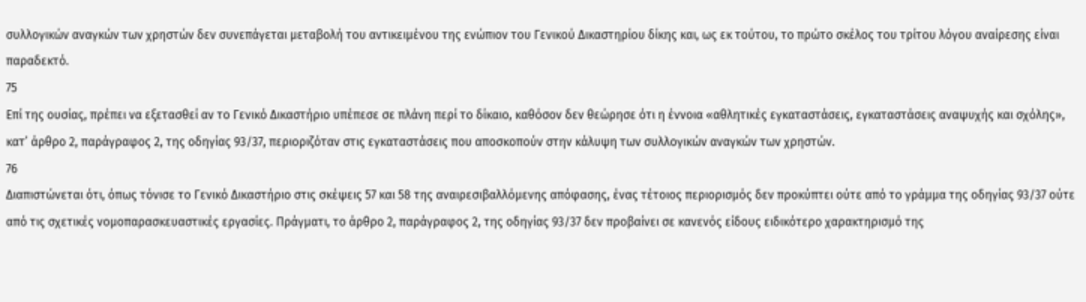συλλογικών αναγκών των χρηστών δεν συνεπάγεται μεταβολή του αντικειμένου της ενώπιον του Γενικού Δικαστηρίου δίκης και, ως εκ τούτου, το πρώτο σκέλος του τρίτου λόγου αναίρεσης είναι παραδεκτό.
75
Επί της ουσίας, πρέπει να εξετασθεί αν το Γενικό Δικαστήριο υπέπεσε σε πλάνη περί το δίκαιο, καθόσον δεν θεώρησε ότι η έννοια «αθλητικές εγκαταστάσεις, εγκαταστάσεις αναψυχής και σχόλης», κατ’ άρθρο 2, παράγραφος 2, της οδηγίας 93/37, περιοριζόταν στις εγκαταστάσεις που αποσκοπούν στην κάλυψη των συλλογικών αναγκών των χρηστών.
76
Διαπιστώνεται ότι, όπως τόνισε το Γενικό Δικαστήριο στις σκέψεις 57 και 58 της αναιρεσιβαλλόμενης απόφασης, ένας τέτοιος περιορισμός δεν προκύπτει ούτε από το γράμμα της οδηγίας 93/37 ούτε από τις σχετικές νομοπαρασκευαστικές εργασίες. Πράγματι, το άρθρο 2, παράγραφος 2, της οδηγίας 93/37 δεν προβαίνει σε κανενός είδους ειδικότερο χαρακτηρισμό της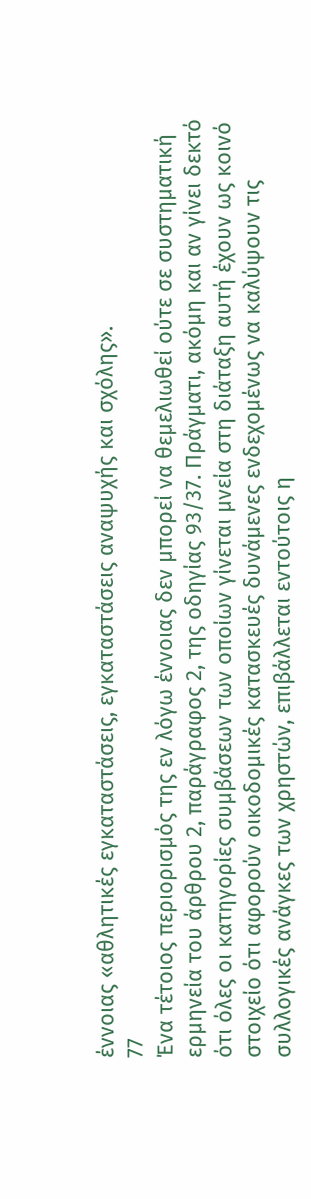έννοιας «αθλητικές εγκαταστάσεις, εγκαταστάσεις αναψυχής και σχόλης».
77
Ένα τέτοιος περιορισμός της εν λόγω έννοιας δεν μπορεί να θεμελιωθεί ούτε σε συστηματική ερμηνεία του άρθρου 2, παράγραφος 2, της οδηγίας 93/37. Πράγματι, ακόμη και αν γίνει δεκτό ότι όλες οι κατηγορίες συμβάσεων των οποίων γίνεται μνεία στη διάταξη αυτή έχουν ως κοινό στοιχείο ότι αφορούν οικοδομικές κατασκευές δυνάμενες ενδεχομένως να καλύψουν τις συλλογικές ανάγκες των χρηστών, επιβάλλεται εντούτοις η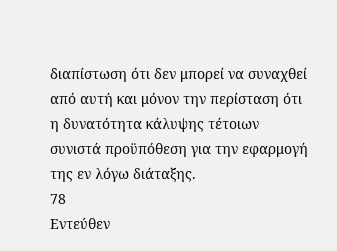διαπίστωση ότι δεν μπορεί να συναχθεί από αυτή και μόνον την περίσταση ότι η δυνατότητα κάλυψης τέτοιων συνιστά προϋπόθεση για την εφαρμογή της εν λόγω διάταξης.
78
Εντεύθεν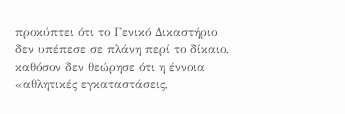προκύπτει ότι το Γενικό Δικαστήριο δεν υπέπεσε σε πλάνη περί το δίκαιο, καθόσον δεν θεώρησε ότι η έννοια «αθλητικές εγκαταστάσεις,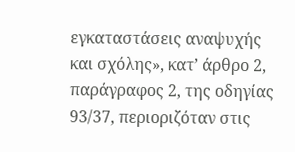εγκαταστάσεις αναψυχής και σχόλης», κατ’ άρθρο 2, παράγραφος 2, της οδηγίας 93/37, περιοριζόταν στις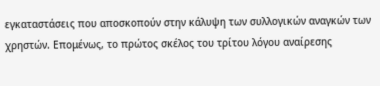εγκαταστάσεις που αποσκοπούν στην κάλυψη των συλλογικών αναγκών των χρηστών. Επομένως, το πρώτος σκέλος του τρίτου λόγου αναίρεσης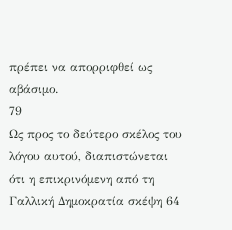πρέπει να απορριφθεί ως αβάσιμο.
79
Ως προς το δεύτερο σκέλος του λόγου αυτού, διαπιστώνεται ότι η επικρινόμενη από τη Γαλλική Δημοκρατία σκέψη 64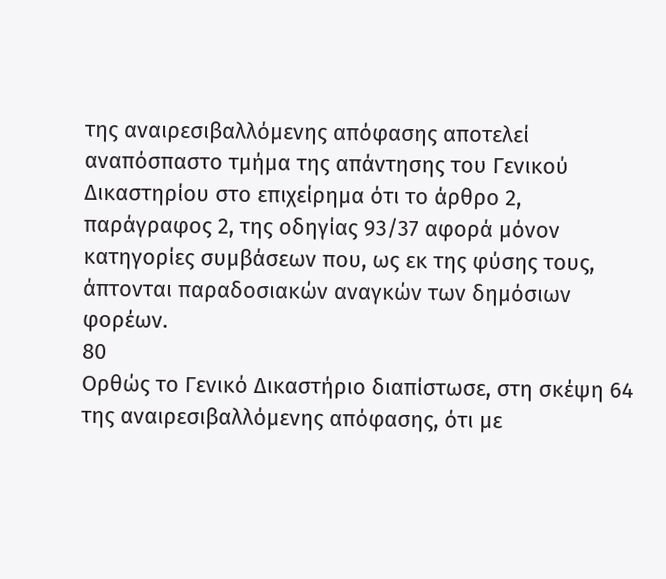της αναιρεσιβαλλόμενης απόφασης αποτελεί αναπόσπαστο τμήμα της απάντησης του Γενικού Δικαστηρίου στο επιχείρημα ότι το άρθρο 2, παράγραφος 2, της οδηγίας 93/37 αφορά μόνον κατηγορίες συμβάσεων που, ως εκ της φύσης τους, άπτονται παραδοσιακών αναγκών των δημόσιων φορέων.
80
Ορθώς το Γενικό Δικαστήριο διαπίστωσε, στη σκέψη 64 της αναιρεσιβαλλόμενης απόφασης, ότι με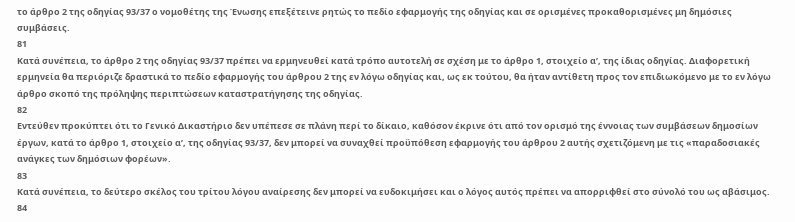το άρθρο 2 της οδηγίας 93/37 ο νομοθέτης της Ένωσης επεξέτεινε ρητώς το πεδίο εφαρμογής της οδηγίας και σε ορισμένες προκαθορισμένες μη δημόσιες συμβάσεις.
81
Κατά συνέπεια, το άρθρο 2 της οδηγίας 93/37 πρέπει να ερμηνευθεί κατά τρόπο αυτοτελή σε σχέση με το άρθρο 1, στοιχείο αʹ, της ίδιας οδηγίας. Διαφορετική ερμηνεία θα περιόριζε δραστικά το πεδίο εφαρμογής του άρθρου 2 της εν λόγω οδηγίας και, ως εκ τούτου, θα ήταν αντίθετη προς τον επιδιωκόμενο με το εν λόγω άρθρο σκοπό της πρόληψης περιπτώσεων καταστρατήγησης της οδηγίας.
82
Εντεύθεν προκύπτει ότι το Γενικό Δικαστήριο δεν υπέπεσε σε πλάνη περί το δίκαιο, καθόσον έκρινε ότι από τον ορισμό της έννοιας των συμβάσεων δημοσίων έργων, κατά το άρθρο 1, στοιχείο αʹ, της οδηγίας 93/37, δεν μπορεί να συναχθεί προϋπόθεση εφαρμογής του άρθρου 2 αυτής σχετιζόμενη με τις «παραδοσιακές ανάγκες των δημόσιων φορέων».
83
Κατά συνέπεια, το δεύτερο σκέλος του τρίτου λόγου αναίρεσης δεν μπορεί να ευδοκιμήσει και ο λόγος αυτός πρέπει να απορριφθεί στο σύνολό του ως αβάσιμος.
84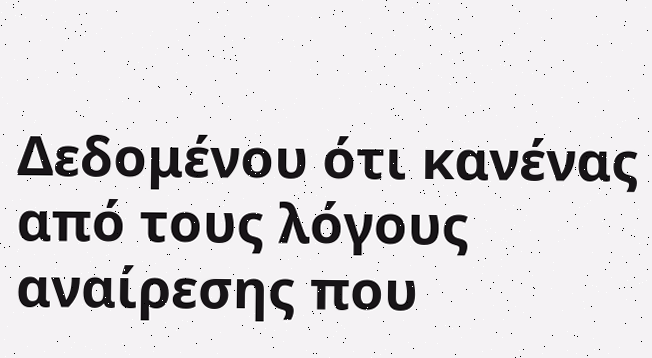Δεδομένου ότι κανένας από τους λόγους αναίρεσης που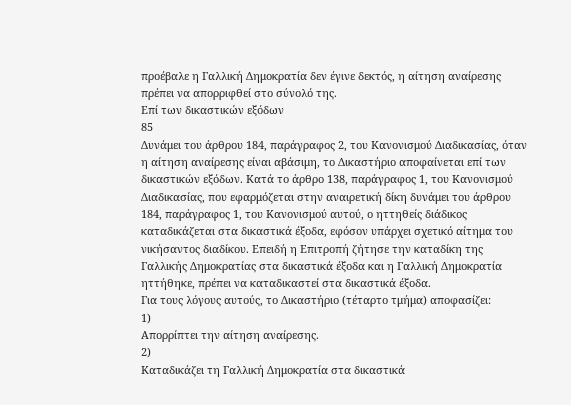προέβαλε η Γαλλική Δημοκρατία δεν έγινε δεκτός, η αίτηση αναίρεσης πρέπει να απορριφθεί στο σύνολό της.
Επί των δικαστικών εξόδων
85
Δυνάμει του άρθρου 184, παράγραφος 2, του Κανονισμού Διαδικασίας, όταν η αίτηση αναίρεσης είναι αβάσιμη, το Δικαστήριο αποφαίνεται επί των δικαστικών εξόδων. Κατά το άρθρο 138, παράγραφος 1, του Κανονισμού Διαδικασίας, που εφαρμόζεται στην αναιρετική δίκη δυνάμει του άρθρου 184, παράγραφος 1, του Κανονισμού αυτού, ο ηττηθείς διάδικος καταδικάζεται στα δικαστικά έξοδα, εφόσον υπάρχει σχετικό αίτημα του νικήσαντος διαδίκου. Επειδή η Επιτροπή ζήτησε την καταδίκη της Γαλλικής Δημοκρατίας στα δικαστικά έξοδα και η Γαλλική Δημοκρατία ηττήθηκε, πρέπει να καταδικαστεί στα δικαστικά έξοδα.
Για τους λόγους αυτούς, το Δικαστήριο (τέταρτο τμήμα) αποφασίζει:
1)
Απορρίπτει την αίτηση αναίρεσης.
2)
Καταδικάζει τη Γαλλική Δημοκρατία στα δικαστικά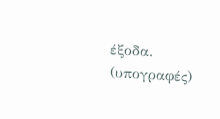έξοδα.
(υπογραφές)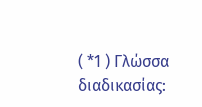( *1 ) Γλώσσα διαδικασίας: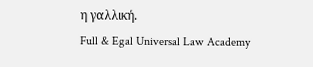η γαλλική.
Full & Egal Universal Law Academy